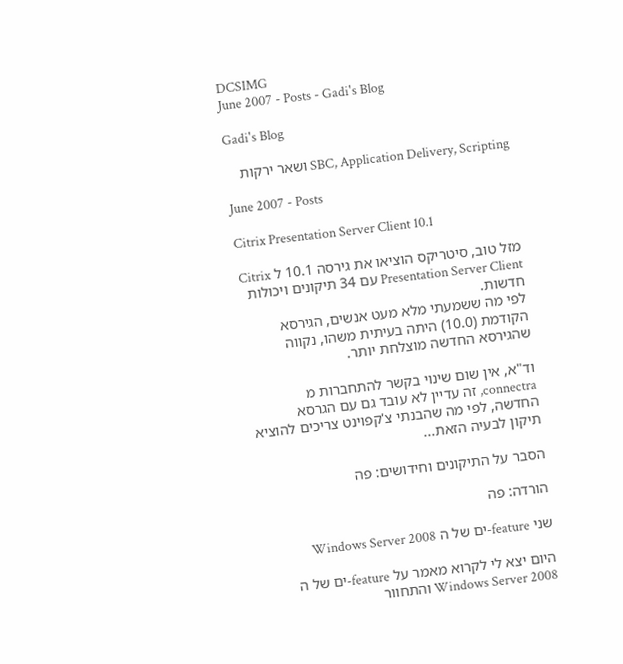DCSIMG
June 2007 - Posts - Gadi's Blog

Gadi's Blog

SBC, Application Delivery, Scripting ושאר ירקות

June 2007 - Posts

Citrix Presentation Server Client 10.1

מזל טוב, סיטריקס הוציאו את גירסה 10.1 ל Citrix Presentation Server Client עם 34 תיקונים ויכולות חדשות.
לפי מה ששמעתי מלא מעט אנשים, הגירסא הקודמת (10.0) היתה בעיתית משהו, נקווה שהגירסא החדשה מוצלחת יותר.

וד"א, אין שום שינוי בקשר להתחברות מ connectra, זה עדיין לא עובד גם עם הגרסא החדשה, לפי מה שהבנתי צ'קפוינט צריכים להוציא תיקון לבעיה הזאת...

הסבר על התיקונים וחידושים: פה

הורדה: פה

שני feature-ים של ה Windows Server 2008

היום יצא לי לקרוא מאמר על feature-ים של ה Windows Server 2008 והתחוור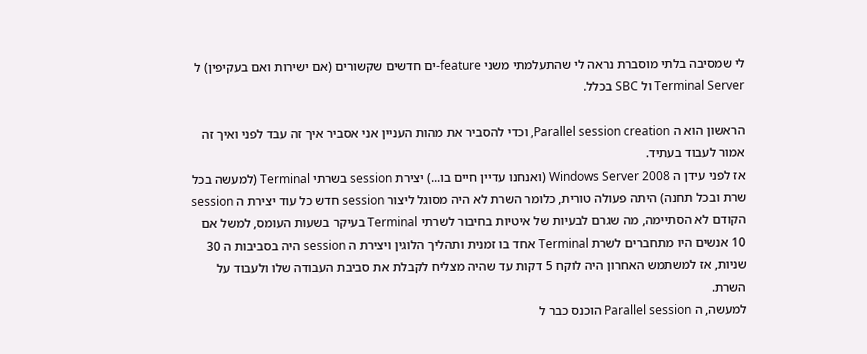לי שמסיבה בלתי מוסברת נראה לי שהתעלמתי משני feature-ים חדשים שקשורים (אם ישירות ואם בעקיפין) ל Terminal Server ול SBC בכלל.

הראשון הוא ה Parallel session creation, וכדי להסביר את מהות העניין אני אסביר איך זה עבד לפני ואיך זה אמור לעבוד בעתיד.
אז לפני עידן ה Windows Server 2008 (ואנחנו עדיין חיים בו...) יצירת session בשרתי Terminal (למעשה בכל שרת ובכל תחנה) היתה פעולה טורית, כלומר השרת לא היה מסוגל ליצור session חדש כל עוד יצירת ה session הקודם לא הסתיימה, מה שגרם לבעיות של איטיות בחיבור לשרתי Terminal בעיקר בשעות העומס, למשל אם 10 אנשים היו מתחברים לשרת Terminal אחד בו זמנית ותהליך הלוגין ויצירת ה session היה בסביבות ה 30 שניות, אז למשתמש האחרון היה לוקח 5 דקות עד שהיה מצליח לקבלת את סביבת העבודה שלו ולעבוד על השרת.
למעשה, ה Parallel session הוכנס כבר ל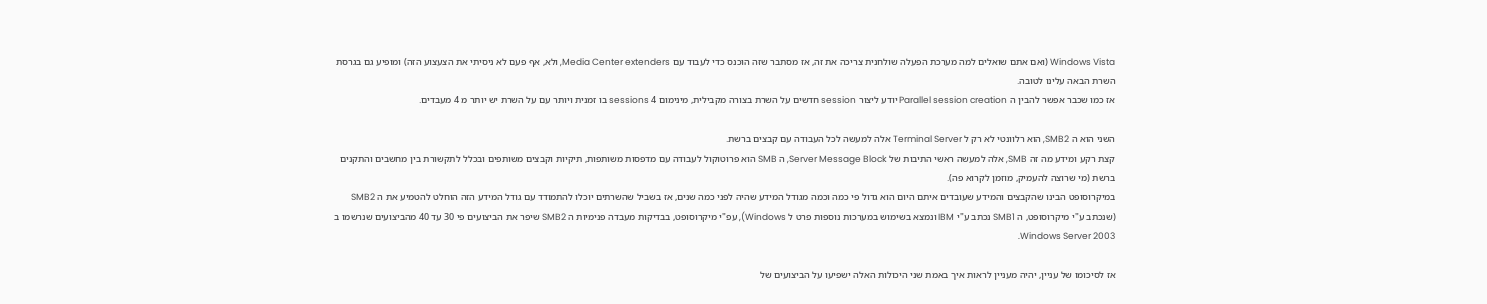Windows Vista (ואם אתם שואלים למה מערכת הפעלה שולחנית צריכה את זה, אז מסתבר שזה הוכנס כדי לעבוד עם Media Center extenders, ולא, אף פעם לא ניסיתי את הצעצוע הזה) ומופיע גם בגרסת השרת הבאה עלינו לטובה.
אז כמו שכבר אפשר להבין ה Parallel session creation יודע ליצור session חדשים על השרת בצורה מקבילית, מינימום 4 sessions בו זמנית ויותר עם על השרת יש יותר מ 4 מעבדים.

השני הוא ה SMB2, הוא רלוונטי לא רק ל Terminal Server אלה למעשה לכל העבודה עם קבצים ברשת.
קצת רקע ומידע מה זה SMB, אלה למעשה ראשי התיבות של Server Message Block, ה SMB הוא פרוטוקול לעבודה עם מדפסות משותפות, תיקיות וקבצים משותפים ובכלל לתקשורת בין מחשבים והתקנים ברשת (מי שרוצה להעמיק, מוזמן לקרוא פה).
במיקרוסופט הבינו שהקבצים והמידע שעובדים איתם היום הוא גדול פי כמה וכמה מגודל המידע שהיה לפני כמה שנים, אז בשביל שהשרתים יוכלו להתמודד עם גודל המידע הזה הוחלט להטמיע את ה SMB2 (שנכתב ע"י מיקרוסופט, ה SMB1 נכתב ע"י IBM ונמצא בשימוש במערכות נוספות פרט ל Windows), עפ"י מיקרוסופט, בבדיקות מעבדה פנימיות ה SMB2 שיפר את הביצועים פי 30 עד 40 מהביצועים שנרשמו ב Windows Server 2003.

אז לסיכומו של עניין, יהיה מעניין לראות איך באמת שני היכולות האלה ישפיעו על הביצועים של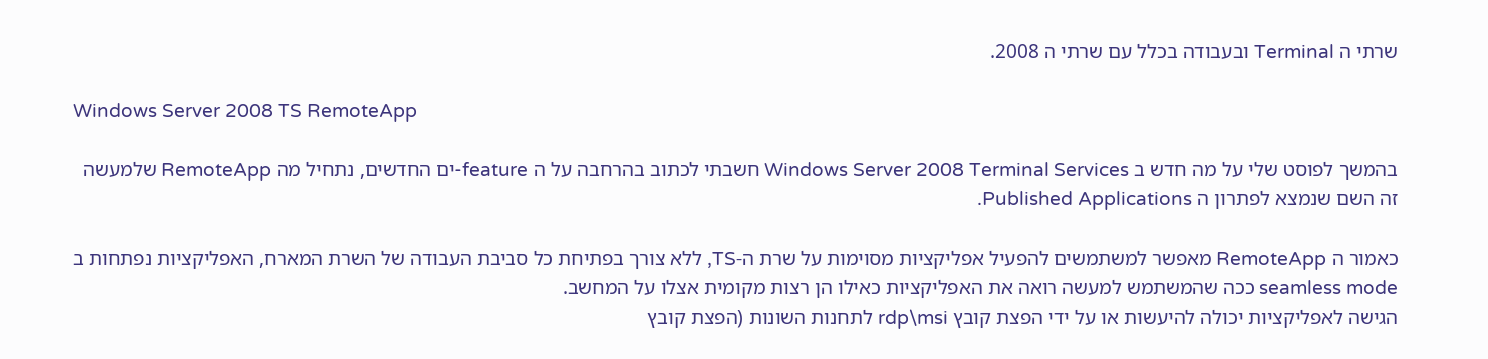שרתי ה Terminal ובעבודה בכלל עם שרתי ה 2008.

Windows Server 2008 TS RemoteApp

בהמשך לפוסט שלי על מה חדש ב Windows Server 2008 Terminal Services חשבתי לכתוב בהרחבה על ה feature-ים החדשים, נתחיל מה RemoteApp שלמעשה זה השם שנמצא לפתרון ה Published Applications.

כאמור ה RemoteApp מאפשר למשתמשים להפעיל אפליקציות מסוימות על שרת ה-TS, ללא צורך בפתיחת כל סביבת העבודה של השרת המארח, האפליקציות נפתחות ב seamless mode ככה שהמשתמש למעשה רואה את האפליקציות כאילו הן רצות מקומית אצלו על המחשב.
הגישה לאפליקציות יכולה להיעשות או על ידי הפצת קובץ rdp\msi לתחנות השונות (הפצת קובץ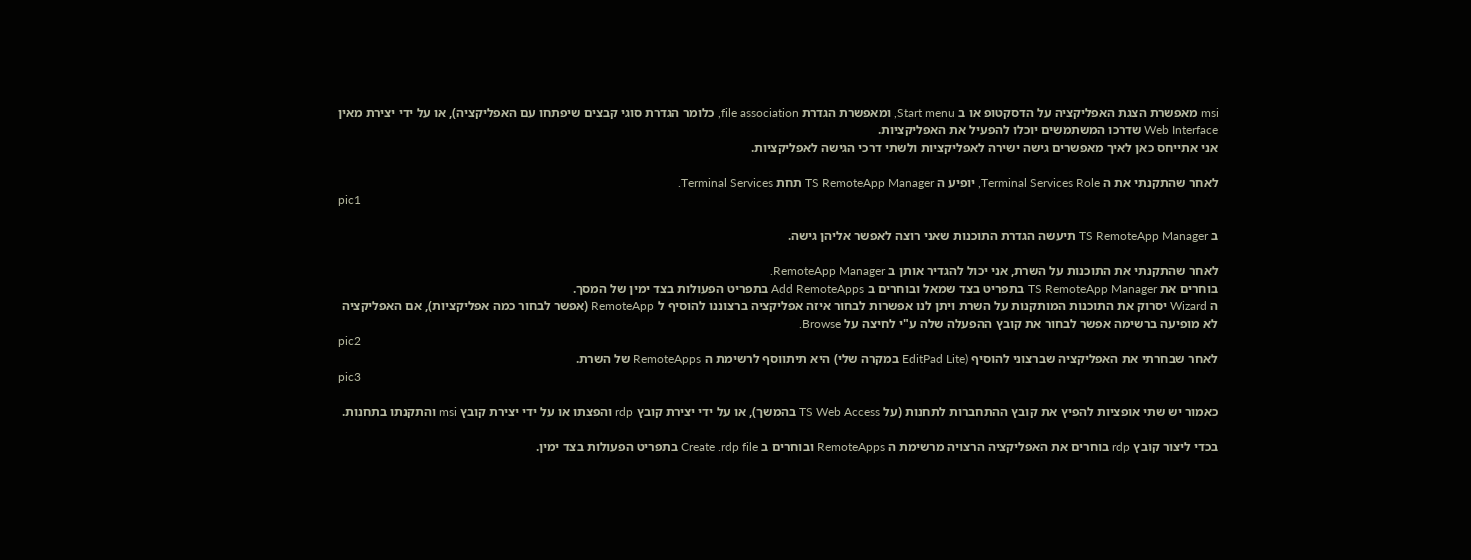msi מאפשרת הצגת האפליקציה על הדסקטופ או ב Start menu, ומאפשרת הגדרת file association, כלומר הגדרת סוגי קבצים שיפתחו עם האפליקציה), או על ידי יצירת מאין Web Interface שדרכו המשתמשים יוכלו להפעיל את האפליקציות.
אני אתייחס כאן לאיך מאפשרים גישה ישירה לאפליקציות ולשתי דרכי הגישה לאפליקציות.

לאחר שהתקנתי את ה Terminal Services Role, יופיע ה TS RemoteApp Manager תחת Terminal Services.
pic1

ב TS RemoteApp Manager תיעשה הגדרת התוכנות שאני רוצה לאפשר אליהן גישה.

לאחר שהתקנתי את התוכנות על השרת, אני יכול להגדיר אותן ב RemoteApp Manager.
בוחרים את TS RemoteApp Manager בתפריט בצד שמאל ובוחרים ב Add RemoteApps בתפריט הפעולות בצד ימין של המסך.
ה Wizard יסרוק את התוכנות המותקנות על השרת ויתן לנו אפשרות לבחור איזה אפליקציה ברצוננו להוסיף ל RemoteApp (אפשר לבחור כמה אפליקציות), אם האפליקציה לא מופיעה ברשימה אפשר לבחור את קובץ ההפעלה שלה ע"י לחיצה על Browse.
pic2
לאחר שבחרתי את האפליקציה שברצוני להוסיף (EditPad Lite במקרה שלי) היא תיתווסף לרשימת ה RemoteApps של השרת.
pic3

כאמור יש שתי אופציות להפיץ את קובץ ההתחברות לתחנות (על TS Web Access בהמשך), או על ידי יצירת קובץ rdp והפצתו או על ידי יצירת קובץ msi והתקנתו בתחנות.

בכדי ליצור קובץ rdp בוחרים את האפליקציה הרצויה מרשימת ה RemoteApps ובוחרים ב Create .rdp file בתפריט הפעולות בצד ימין.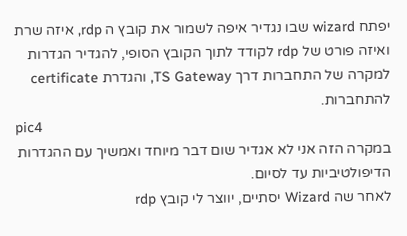יפתח wizard שבו נגדיר איפה לשמור את קובץ ה rdp, איזה שרת ואיזה פורט של rdp לקודד לתוך הקובץ הסופי, להגדיר הגדרות למקרה של התחברות דרך TS Gateway, והגדרת certificate להתחברות.
pic4
במקרה הזה אני לא אגדיר שום דבר מיוחד ואמשיך עם ההגדרות הדיפולטיביות עד לסיום.
לאחר שה Wizard יסתיים, יווצר לי קובץ rdp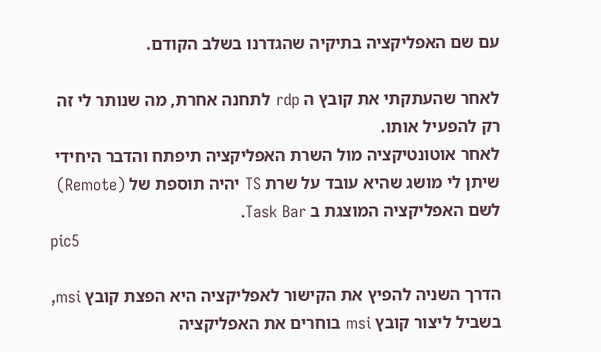עם שם האפליקציה בתיקיה שהגדרנו בשלב הקודם.

לאחר שהעתקתי את קובץ ה rdp לתחנה אחרת, מה שנותר לי זה רק להפעיל אותו.
לאחר אוטונטיקציה מול השרת האפליקציה תיפתח והדבר היחידי שיתן לי מושג שהיא עובד על שרת TS יהיה תוספת של (Remote) לשם האפליקציה המוצגת ב Task Bar.
pic5

הדרך השניה להפיץ את הקישור לאפליקציה היא הפצת קובץ msi, בשביל ליצור קובץ msi בוחרים את האפליקציה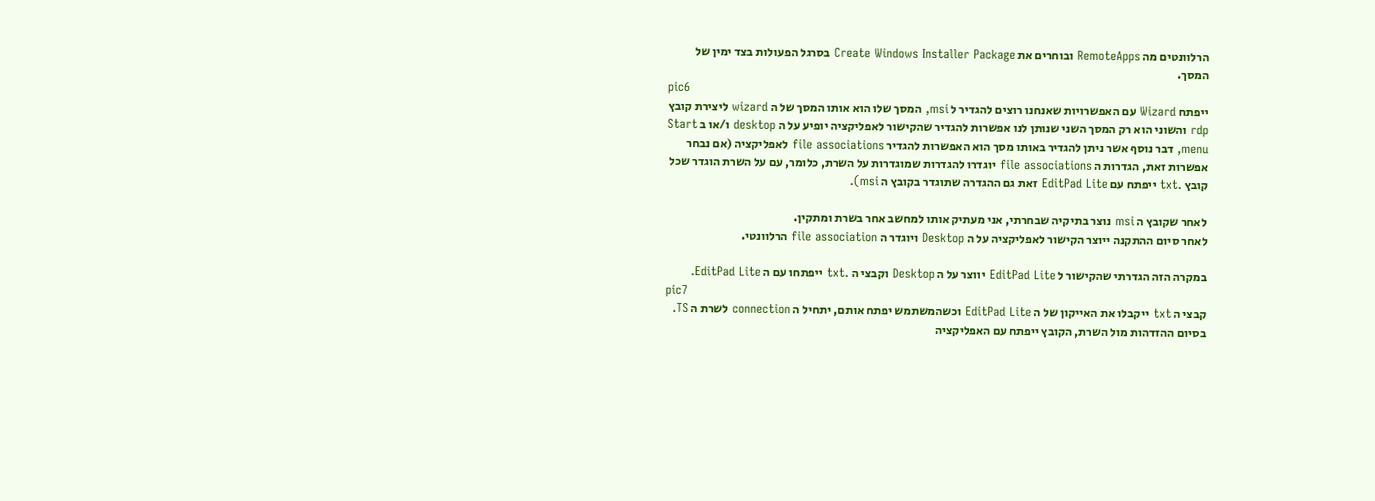הרלוונטים מה RemoteApps ובוחרים את Create Windows Installer Package בסרגל הפעולות בצד ימין של המסך.
pic6
ייפתח Wizard עם האפשרויות שאנחנו רוצים להגדיר ל msi, המסך שלו הוא אותו המסך של ה wizard ליצירת קובץ rdp והשוני הוא רק המסך השני שנותן לנו אפשרות להגדיר שהקישור לאפליקציה יופיע על ה desktop ו/או ב Start menu, דבר נוסף אשר ניתן להגדיר באותו מסך הוא האפשרות להגדיר file associations לאפליקציה (אם נבחר אפשרות זאת, הגדרות ה file associations יוגדרו להגדרות שמוגדרות על השרת, כלומר, עם על השרת הוגדר שכל קובץ .txt ייפתח עם EditPad Lite זאת גם ההגדרה שתוגדר בקובץ ה msi).

לאחר שקובץ ה msi נוצר בתיקיה שבחרתי, אני מעתיק אותו למחשב אחר בשרת ומתקין.
לאחר סיום ההתקנה ייוצר הקישור לאפליקציה על ה Desktop ויוגדר ה file association הרלוונטי.

במקרה הזה הגדרתי שהקישור ל EditPad Lite יווצר על ה Desktop וקבצי ה .txt ייפתחו עם ה EditPad Lite.
pic7
קבצי ה txt ייקבלו את האייקון של ה EditPad Lite וכשהמשתמש יפתח אותם, יתחיל ה connection לשרת ה TS.
בסיום ההזדהות מול השרת, הקובץ ייפתח עם האפליקציה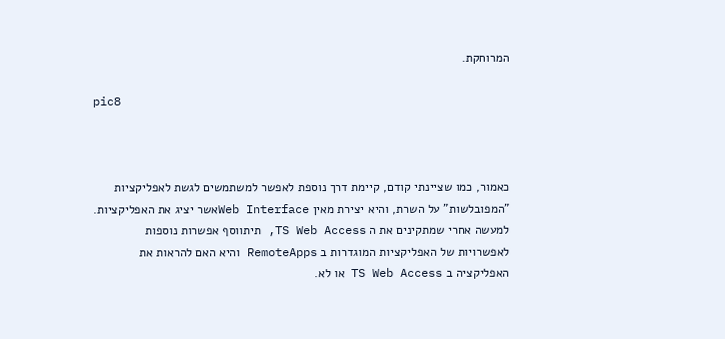המרוחקת.

pic8



כאמור, כמו שציינתי קודם, קיימת דרך נוספת לאפשר למשתמשים לגשת לאפליקציות "המפובלשות" על השרת, והיא יצירת מאין Web Interfaceאשר יציג את האפליקציות.
למעשה אחרי שמתקינים את ה TS Web Access, תיתווסף אפשרות נוספות לאפשרויות של האפליקציות המוגדרות ב RemoteApps והיא האם להראות את האפליקציה ב TS Web Access או לא.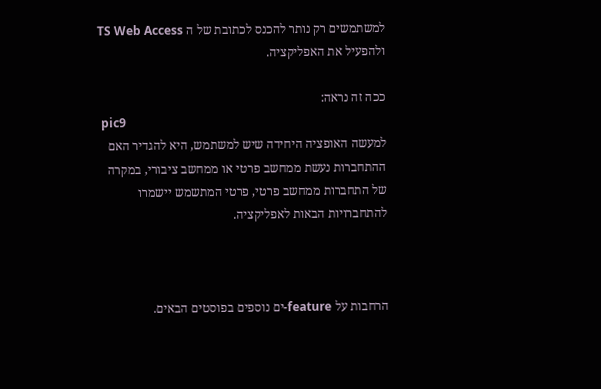למשתמשים רק נותר להכנס לכתובת של ה TS Web Access ולהפעיל את האפליקציה.

ככה זה נראה:
 pic9
למעשה האופציה היחידה שיש למשתמש, היא להגדיר האם ההתחברות נעשת ממחשב פרטי או ממחשב ציבורי, במקרה של התחברות ממחשב פרטי, פרטי המתשמש יישמרו להתחברויות הבאות לאפליקציה.



הרחבות על feature-ים נוספים בפוסטים הבאים.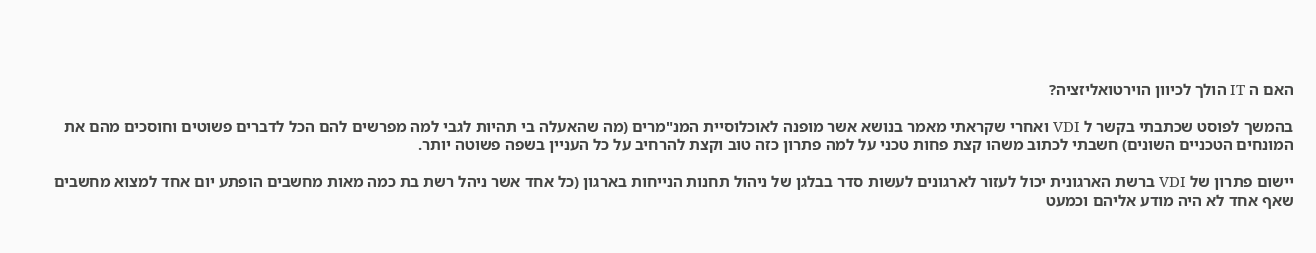האם ה IT הולך לכיוון הוירטואליזציה?

בהמשך לפוסט שכתבתי בקשר ל VDI ואחרי שקראתי מאמר בנושא אשר מופנה לאוכלוסיית המנ"מרים (מה שהאעלה בי תהיות לגבי למה מפרשים להם הכל לדברים פשוטים וחוסכים מהם את המונחים הטכניים השונים) חשבתי לכתוב משהו קצת פחות טכני על למה פתרון כזה טוב וקצת להרחיב על כל העניין בשפה פשוטה יותר.

יישום פתרון של VDI ברשת הארגונית יכול לעזור לארגונים לעשות סדר בבלגן של ניהול תחנות הנייחות בארגון (כל אחד אשר ניהל רשת בת כמה מאות מחשבים הופתע יום אחד למצוא מחשבים שאף אחד לא היה מודע אליהם וכמעט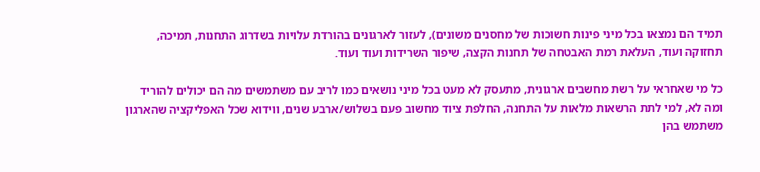תמיד הם נמצאו בכל מיני פינות חשוכות של מחסנים משונים), לעזור לארגונים בהורדת עלויות בשדרוג התחנות, תמיכה, תחזוקה ועוד, העלאת רמת האבטחה של תחנות הקצה, שיפור השרידות ועוד ועוד.

כל מי שאחראי על רשת מחשבים ארגונית, מתעסק לא מעט בכל מיני נושאים כמו לריב עם משתמשים מה הם יכולים להוריד ומה לא, למי לתת הרשאות מלאות על התחנה, החלפת ציוד מחשוב פעם בשלוש/ארבע שנים, ווידוא שכל האפליקציה שהארגון משתמש בהן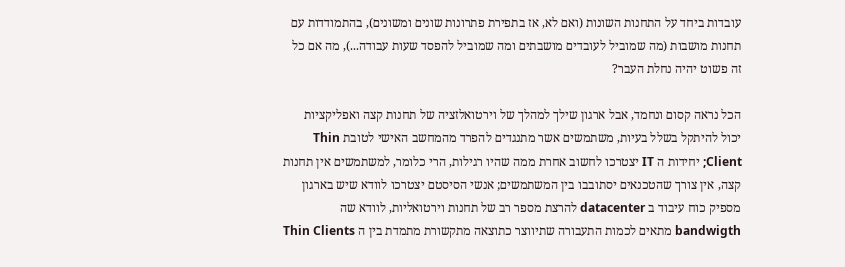עובדות ביחד על התחנות השונות (ואם לא, אז בתפירת פתרונות שונים ומשונים), בהתמודדות עם תחנות מושבות (מה שמוביל לעובדים מושבתים ומה שמוביל להפסד שעות עבודה...), מה אם כל זה פשוט יהיה נחלת העבר?

הכל נראה קסום ונחמד, אבל ארגון שילך למהלך של וירטואלזציה של תחנות קצה ואפליקציות יכול להיתקל בשלל בעיות, משתמשים אשר מתנגדים להפרד מהמחשב האישי לטובת Thin Client; יחידות ה IT יצטרכו לחשוב אחרת ממה שהיו רגילות, הרי כלומר, למשתמשים אין תחנות קצה, אין צורך שהטכנאים יסתובבו בין המשתמשים; אנשי הסיסטם יצטרכו לוודא שיש בארגון מספיק כוח עיבוד ב datacenter להרצת מספר רב של תחנות וירטואליות, לוודא שה bandwigth מתאים לכמות התעבורה שתיווצר כתוצאה מתקשורת מתמדת בין ה Thin Clients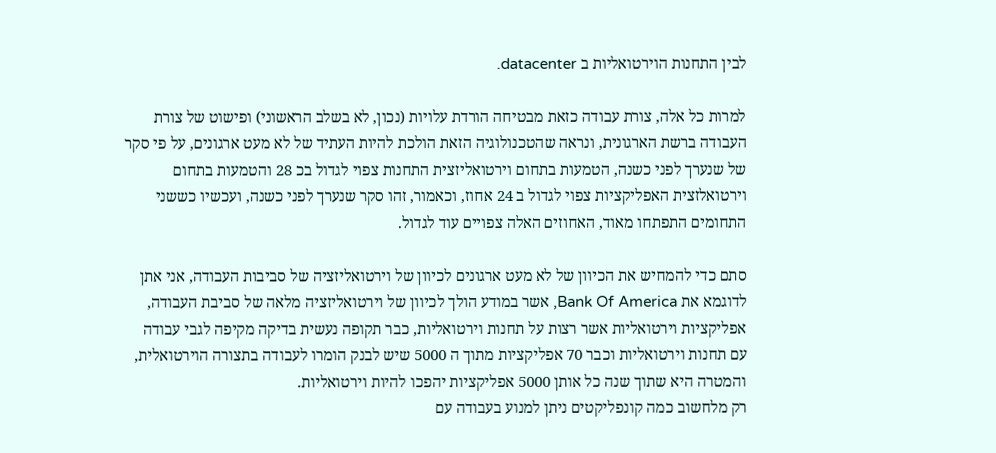לבין התחנות הוירטואליות ב datacenter.

למרות כל אלה, צורת עבודה כזאת מבטיחה הורדת עלויות (נכון, לא בשלב הראשוני) ופישוט של צורת העבודה ברשת הארגונית, ונראה שהטכנולוגיה הזאת הולכת להיות העתיד של לא מעט ארגונים, על פי סקר של שנערך לפני כשנה, הטמעות בתחום וירטואליזצית התחנות צפוי לגדול בכ 28 והטמעות בתחום וירטואלזצית האפליקציות צפוי לגדול ב 24 אחוז, וכאמור, זהו סקר שנערך לפני כשנה, ועכשיו כששני התחומים התפתחו מאוד, האחוזים האלה צפויים עוד לגדול.

סתם כדי להמחיש את הכיוון של לא מעט ארגונים לכיוון של וירטואליזציה של סביבות העבודה, אני אתן לדוגמא את Bank Of America, אשר במודע הולך לכיוון של וירטואליזציה מלאה של סביבת העבודה, אפליקציות וירטואליות אשר רצות על תחנות וירטואליות, כבר תקופה נעשית בדיקה מקיפה לגבי עבודה עם תחנות וירטואליות וכבר 70 אפליקציות מתוך ה 5000 שיש לבנק הומרו לעבודה בתצורה הוירטואלית, והמטרה היא שתוך שנה כל אותן 5000 אפליקציות יהפכו להיות וירטואליות.
רק מלחשוב כמה קונפליקטים ניתן למנוע בעבודה עם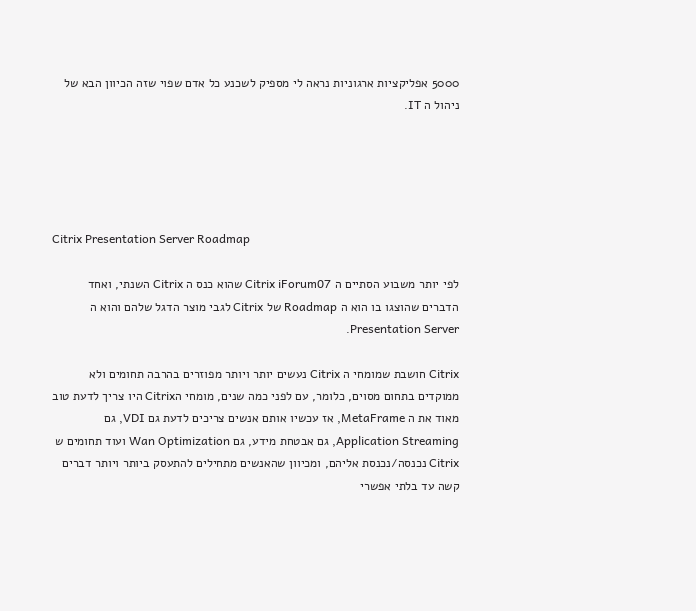5000 אפליקציות ארגוניות נראה לי מספיק לשכנע כל אדם שפוי שזה הכיוון הבא של ניהול ה IT.





Citrix Presentation Server Roadmap

לפי יותר משבוע הסתיים ה Citrix iForum07 שהוא כנס ה Citrix השנתי, ואחד הדברים שהוצגו בו הוא ה Roadmap של Citrix לגבי מוצר הדגל שלהם והוא ה Presentation Server.

Citrix חושבת שמומחי ה Citrix נעשים יותר ויותר מפוזרים בהרבה תחומים ולא ממוקדים בתחום מסוים, כלומר, עם לפני כמה שנים, מומחי הCitrix היו צריך לדעת טוב מאוד את ה MetaFrame, אז עכשיו אותם אנשים צריכים לדעת גם VDI, גם Application Streaming, גם אבטחת מידע, גם Wan Optimization ועוד תחומים ש Citrix נכנסה/נכנסת אליהם, ומכיוון שהאנשים מתחילים להתעסק ביותר ויותר דברים קשה עד בלתי אפשרי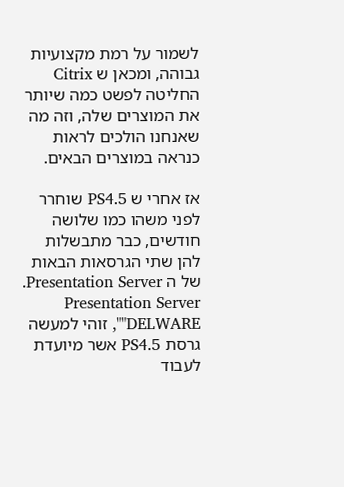לשמור על רמת מקצועיות גבוהה, ומכאן ש Citrix החליטה לפשט כמה שיותר את המוצרים שלה, וזה מה שאנחנו הולכים לראות כנראה במוצרים הבאים.

אז אחרי ש PS4.5 שוחרר לפני משהו כמו שלושה חודשים, כבר מתבשלות להן שתי הגרסאות הבאות של ה Presentation Server.
Presentation Server "DELWARE", זוהי למעשה גרסת PS4.5 אשר מיועדת לעבוד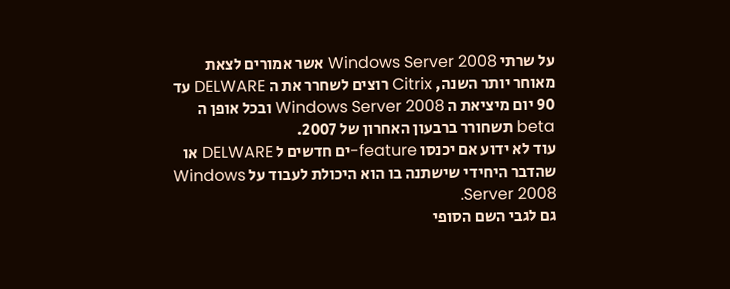על שרתי Windows Server 2008 אשר אמורים לצאת מאוחר יותר השנה, Citrix רוצים לשחרר את ה DELWARE עד 90 יום מיציאת ה Windows Server 2008 ובכל אופן ה beta תשחורר ברבעון האחרון של 2007.
עוד לא ידוע אם יכנסו feature-ים חדשים ל DELWARE או שהדבר היחידי שישתנה בו הוא היכולת לעבוד על Windows Server 2008.
גם לגבי השם הסופי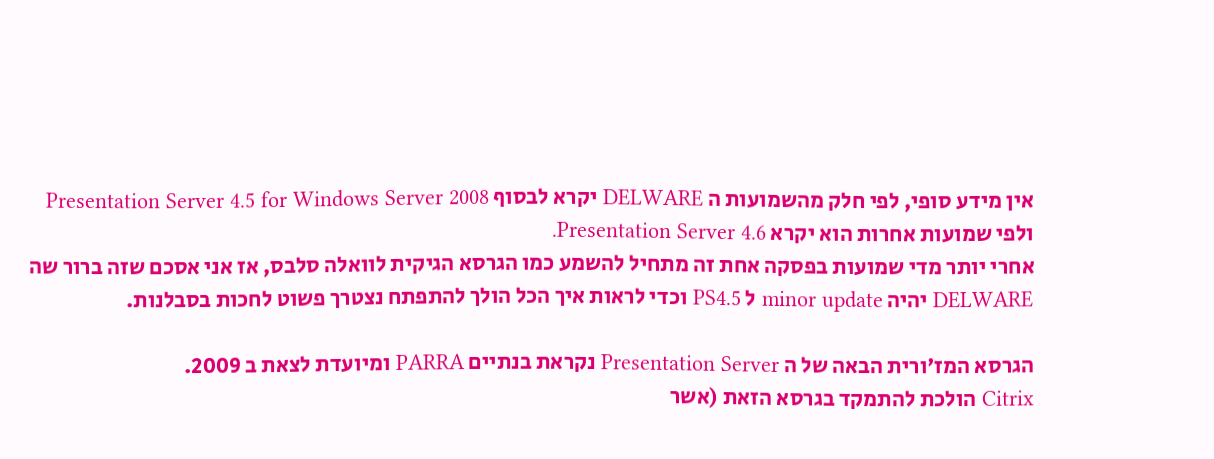אין מידע סופי, לפי חלק מהשמועות ה DELWARE יקרא לבסוף Presentation Server 4.5 for Windows Server 2008 ולפי שמועות אחרות הוא יקרא Presentation Server 4.6.
אחרי יותר מדי שמועות בפסקה אחת זה מתחיל להשמע כמו הגרסא הגיקית לוואלה סלבס, אז אני אסכם שזה ברור שה DELWARE יהיה minor update ל PS4.5 וכדי לראות איך הכל הולך להתפתח נצטרך פשוט לחכות בסבלנות.

הגרסא המז'ורית הבאה של ה Presentation Server נקראת בנתיים PARRA ומיועדת לצאת ב 2009.
Citrix הולכת להתמקד בגרסא הזאת (אשר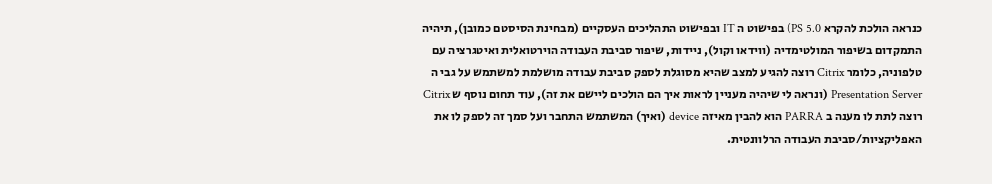כנראה הולכת להקרא PS 5.0) בפישוט ה IT ובפישוט התהליכים העסקיים (מבחינת הסיסטם כמובן), תיהיה התמקדום בשיפור המולטימדיה (ווידאו וקול), ניידות, שיפור סביבת העבודה הוירטואלית ואיטגרציה עם טלפוניה, כלומר Citrix רוצה להגיע למצב שהיא מסוגלת לספק סביבת עבודה מושלמת למשתמש על גבי ה Presentation Server (ונראה לי שיהיה מעניין לראות איך הם הולכים ליישם את זה), עוד תחום נוסף ש Citrix רוצה לתת לו מענה ב PARRA הוא להבין מאיזה device (ואיך) המשתמש התחבר ועל סמך זה לספק לו את האפליקציות/סביבת העבודה הרלוונטית.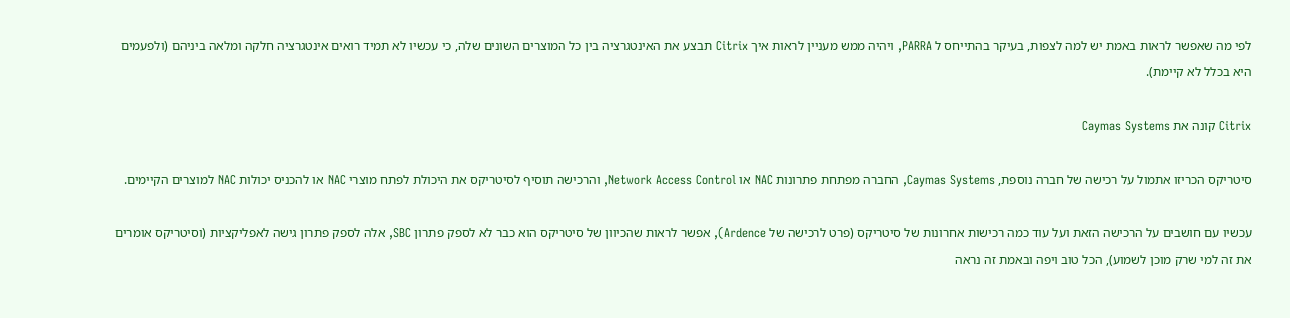לפי מה שאפשר לראות באמת יש למה לצפות, בעיקר בהתייחס ל PARRA, ויהיה ממש מעניין לראות איך Citrix תבצע את האינטגרציה בין כל המוצרים השונים שלה, כי עכשיו לא תמיד רואים אינטגרציה חלקה ומלאה ביניהם (ולפעמים היא בכלל לא קיימת).

Citrix קונה את Caymas Systems

סיטריקס הכריזו אתמול על רכישה של חברה נוספת, Caymas Systems, החברה מפתחת פתרונות NAC או Network Access Control, והרכישה תוסיף לסיטריקס את היכולת לפתח מוצרי NAC או להכניס יכולות NAC למוצרים הקיימים.

עכשיו עם חושבים על הרכישה הזאת ועל עוד כמה רכישות אחרונות של סיטריקס (פרט לרכישה של Ardence), אפשר לראות שהכיוון של סיטריקס הוא כבר לא לספק פתרון SBC, אלה לספק פתרון גישה לאפליקציות (וסיטריקס אומרים את זה למי שרק מוכן לשמוע), הכל טוב ויפה ובאמת זה נראה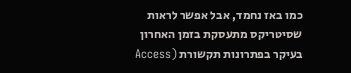כמו באז נחמד, אבל אפשר לראות שסיטריקס מתעסקת בזמן האחרון בעיקר בפתרונות תקשורת (Access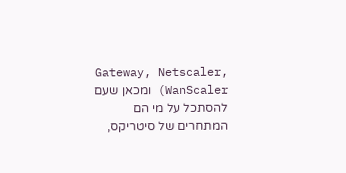Gateway, Netscaler, WanScaler) ומכאן שעם להסתכל על מי הם המתחרים של סיטריקס,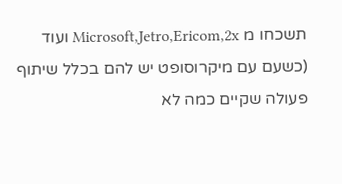תשכחו מ Microsoft,Jetro,Ericom,2x ועוד (כשעם עם מיקרוסופט יש להם בכלל שיתוף פעולה שקיים כמה לא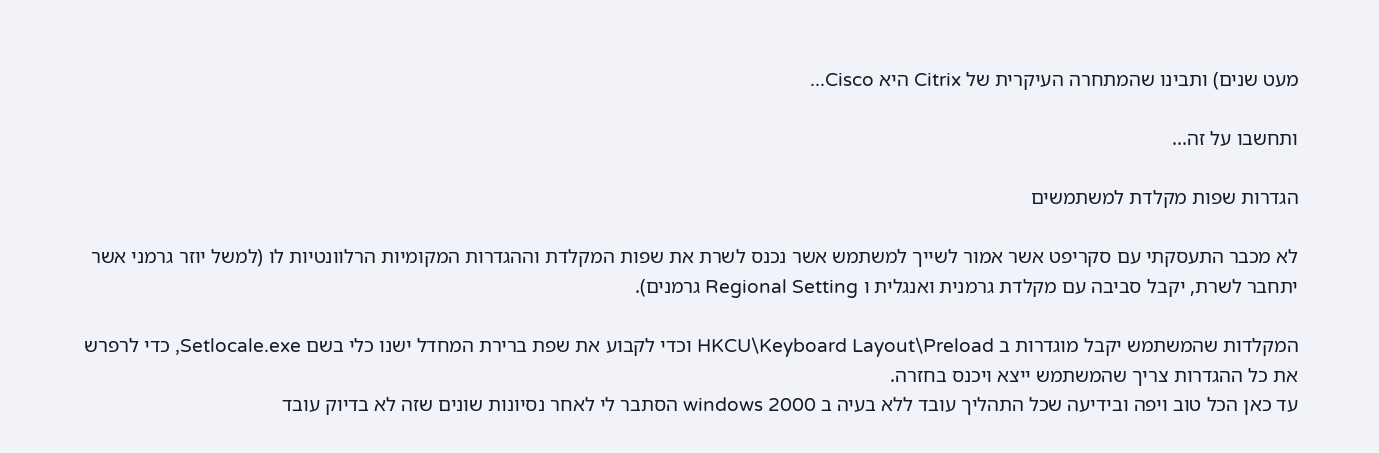מעט שנים) ותבינו שהמתחרה העיקרית של Citrix היא Cisco...

ותחשבו על זה...

הגדרות שפות מקלדת למשתמשים

לא מכבר התעסקתי עם סקריפט אשר אמור לשייך למשתמש אשר נכנס לשרת את שפות המקלדת וההגדרות המקומיות הרלוונטיות לו (למשל יוזר גרמני אשר יתחבר לשרת, יקבל סביבה עם מקלדת גרמנית ואנגלית ו Regional Setting גרמנים).

המקלדות שהמשתמש יקבל מוגדרות ב HKCU\Keyboard Layout\Preload וכדי לקבוע את שפת ברירת המחדל ישנו כלי בשם Setlocale.exe, כדי לרפרש את כל ההגדרות צריך שהמשתמש ייצא ויכנס בחזרה.
עד כאן הכל טוב ויפה ובידיעה שכל התהליך עובד ללא בעיה ב windows 2000 הסתבר לי לאחר נסיונות שונים שזה לא בדיוק עובד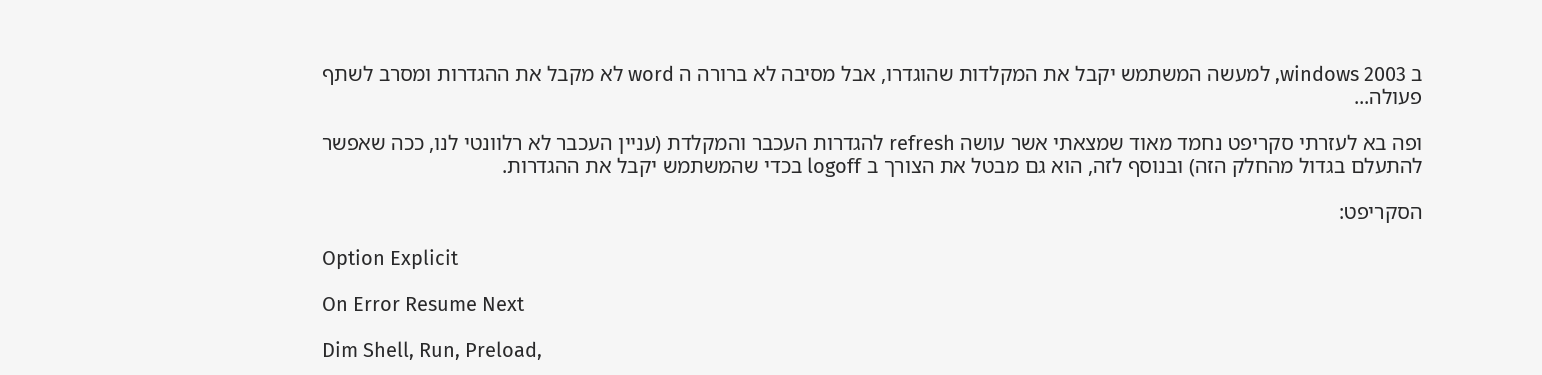ב windows 2003, למעשה המשתמש יקבל את המקלדות שהוגדרו, אבל מסיבה לא ברורה ה word לא מקבל את ההגדרות ומסרב לשתף פעולה...

ופה בא לעזרתי סקריפט נחמד מאוד שמצאתי אשר עושה refresh להגדרות העכבר והמקלדת (עניין העכבר לא רלוונטי לנו, ככה שאפשר להתעלם בגדול מהחלק הזה) ובנוסף לזה, הוא גם מבטל את הצורך ב logoff בכדי שהמשתמש יקבל את ההגדרות.

הסקריפט:

Option Explicit

On Error Resume Next

Dim Shell, Run, Preload,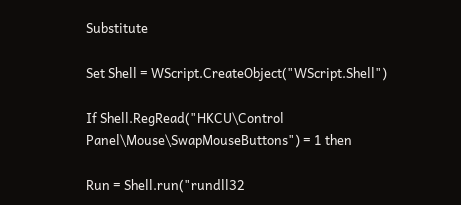Substitute

Set Shell = WScript.CreateObject("WScript.Shell")

If Shell.RegRead("HKCU\Control Panel\Mouse\SwapMouseButtons") = 1 then

Run = Shell.run("rundll32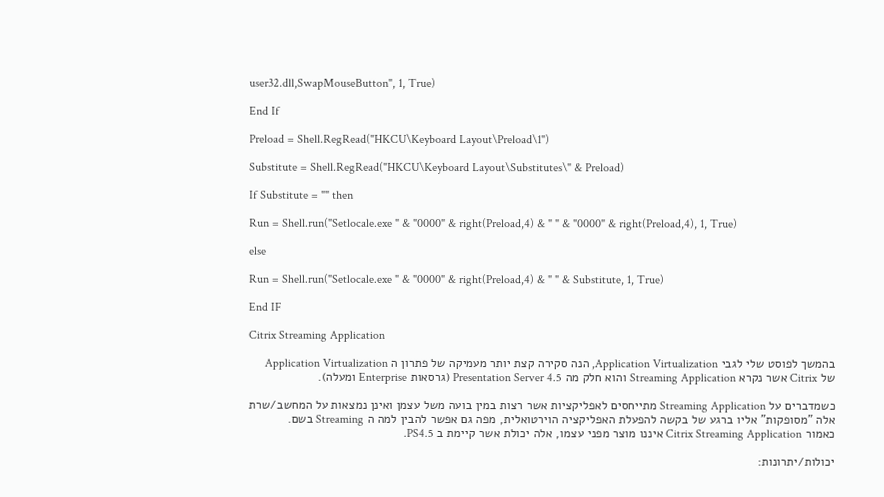user32.dll,SwapMouseButton", 1, True)

End If

Preload = Shell.RegRead("HKCU\Keyboard Layout\Preload\1")

Substitute = Shell.RegRead("HKCU\Keyboard Layout\Substitutes\" & Preload)

If Substitute = "" then

Run = Shell.run("Setlocale.exe " & "0000" & right(Preload,4) & " " & "0000" & right(Preload,4), 1, True)

else

Run = Shell.run("Setlocale.exe " & "0000" & right(Preload,4) & " " & Substitute, 1, True)

End IF

Citrix Streaming Application

בהמשך לפוסט שלי לגבי Application Virtualization, הנה סקירה קצת יותר מעמיקה של פתרון ה Application Virtualization של Citrix אשר נקרא Streaming Application והוא חלק מה Presentation Server 4.5 (גרסאות Enterprise ומעלה).

כשמדברים על Streaming Application מתייחסים לאפליקציות אשר רצות במין בועה משל עצמן ואינן נמצאות על המחשב/שרת אלה "מסופקות" אליו ברגע של בקשה להפעלת האפליקציה הוירטואלית, מפה גם אפשר להבין למה ה Streaming בשם.
כאמור Citrix Streaming Application איננו מוצר מפני עצמו, אלה יכולת אשר קיימת ב PS4.5.

יכולות/יתרונות: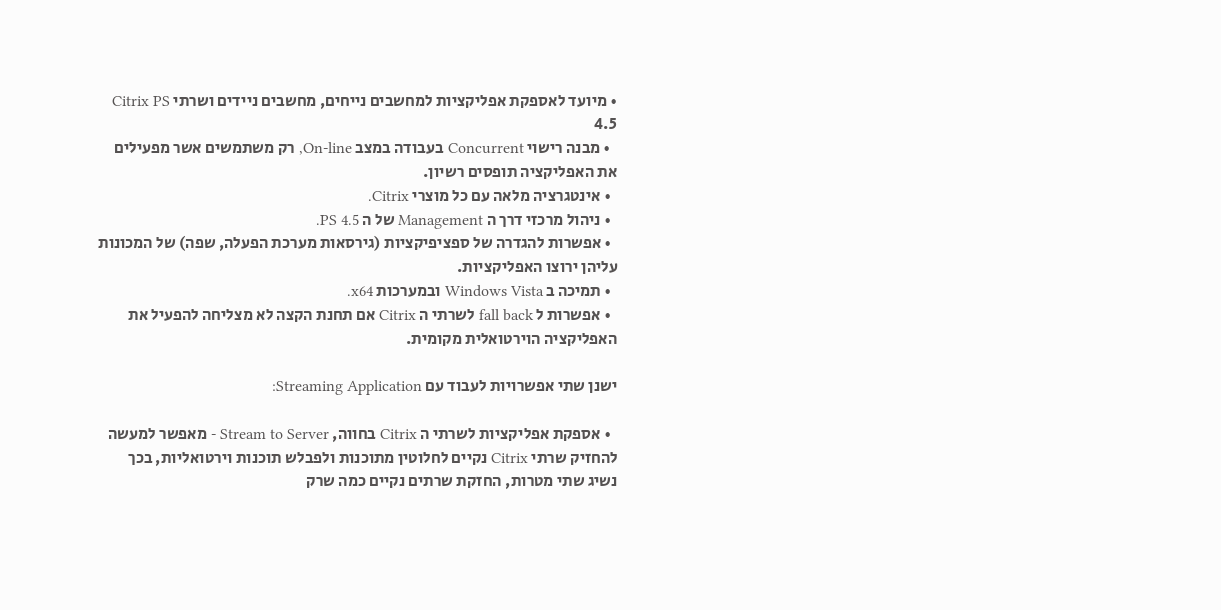• מיועד לאספקת אפליקציות למחשבים נייחים, מחשבים ניידים ושרתי Citrix PS 4.5
  • מבנה רישוי Concurrent בעבודה במצב On-line, רק משתמשים אשר מפעילים את האפליקציה תופסים רשיון.
  • אינטגרציה מלאה עם כל מוצרי Citrix.
  • ניהול מרכזי דרך ה Management של ה PS 4.5.
  • אפשרות להגדרה של ספציפיקציות (גירסאות מערכת הפעלה, שפה) של המכונות עליהן ירוצו האפליקציות.
  • תמיכה ב Windows Vista ובמערכות x64.
  • אפשרות ל fall back לשרתי ה Citrix אם תחנת הקצה לא מצליחה להפעיל את האפליקציה הוירטואלית מקומית.

ישנן שתי אפשרויות לעבוד עם Streaming Application:

  • אספקת אפליקציות לשרתי ה Citrix בחווה, Stream to Server - מאפשר למעשה להחזיק שרתי Citrix נקיים לחלוטין מתוכנות ולפבלש תוכנות וירטואליות, בכך נשיג שתי מטרות, החזקת שרתים נקיים כמה שרק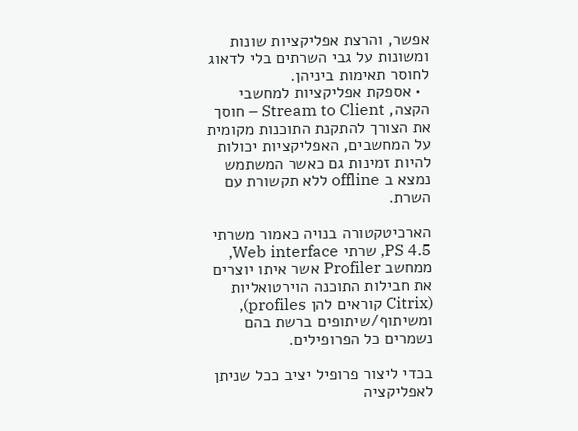אפשר, והרצת אפליקציות שונות ומשונות על גבי השרתים בלי לדאוג לחוסר תאימות ביניהן.
  • אספקת אפליקציות למחשבי הקצה, Stream to Client – חוסך את הצורך להתקנת התוכנות מקומית על המחשבים, האפליקציות יכולות להיות זמינות גם כאשר המשתמש נמצא ב offline ללא תקשורת עם השרת.

הארכיטקטורה בנויה כאמור משרתי PS 4.5, שרתי Web interface, ממחשב Profiler אשר איתו יוצרים את חבילות התוכנה הוירטואליות (Citrix קוראים להן profiles), ומשיתוף/שיתופים ברשת בהם נשמרים כל הפרופילים.

בכדי ליצור פרופיל יציב ככל שניתן לאפליקציה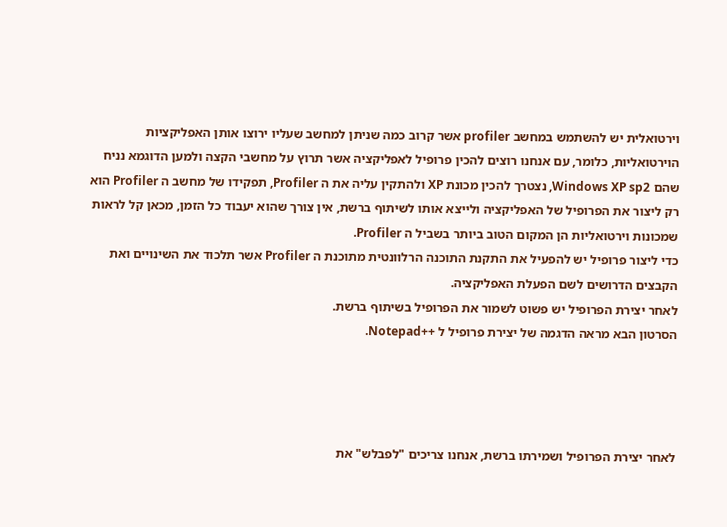וירטואלית יש להשתמש במחשב profiler אשר קרוב כמה שניתן למחשב שעליו ירוצו אותן האפליקציות הוירטואליות, כלומר, עם אנחנו רוצים להכין פרופיל לאפליקציה אשר תרוץ על מחשבי הקצה ולמען הדוגמא נניח שהם Windows XP sp2, נצטרך להכין מכונת XP ולהתקין עליה את ה Profiler, תפקידו של מחשב ה Profiler הוא רק ליצור את הפרופיל של האפליקציה ולייצא אותו לשיתוף ברשת, אין צורך שהוא יעבוד כל הזמן, מכאן קל לראות שמכונות וירטואליות הן המקום הטוב ביותר בשביל ה Profiler.
כדי ליצור פרופיל יש להפעיל את התקנת התוכנה הרלוונטית מתוכנת ה Profiler אשר תלכוד את השינויים ואת הקבצים הדרושים לשם הפעלת האפליקציה.
לאחר יצירת הפרופיל יש פשוט לשמור את הפרופיל בשיתוף ברשת.
הסרטון הבא מראה הדגמה של יצירת פרופיל ל ++Notepad.




לאחר יצירת הפרופיל ושמירתו ברשת, אנחנו צריכים "לפבלש" את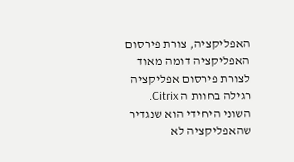האפליקציה, צורת פירסום האפליקציה דומה מאוד לצורת פירסום אפליקציה רגילה בחוות ה Citrix.
השוני היחידי הוא שנגדיר שהאפליקציה לא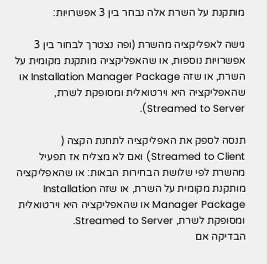מותקנת על השרת אלה נבחר בין 3 אפשרויות:

גישה לאפליקציה מהשרת (ופה נצטרך לבחור בין 3 אפשרויות נוספות, או שהאפליקציה מותקנת מקומית על השרת, או שזה Installation Manager Package או שהאפליקציה היא וירטואלית ומסופקת לשרת, Streamed to Server).

תנסה לספק את האפליקציה לתחנת הקצה ( Streamed to Client) ואם לא מצליח אז תפעיל מהשרת לפי שלושת הבחירות הבאות: או שהאפליקציה מותקנת מקומית על השרת, או שזה Installation Manager Package או שהאפליקציה היא וירטואלית ומסופקת לשרת, Streamed to Server.
הבדיקה אם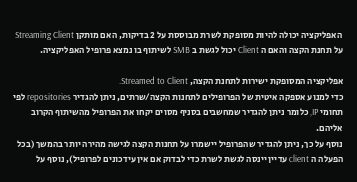האפליקציה יכולה להיות מסופקת לשרת מבוססת על 2 בדיקות, האם מותקן Streaming Client על תחנת הקצה והאם ה Client יכול לגשת ב SMB לשיתוף בו נמצא פרופיל האפליקציה.

אפליקציה המסופקת ישירות לתחנת הקצה, Streamed to Client.
כדי למנוע אספקה איטית של הפרופילים לתחנות הקצה/שרתים, ניתן להגדיר repositories לפי תחומי IP, כלומר ניתן להגדיר שמחשבים בסניף מסוים יקחו את הפרופיל מהשיתוף הקרוב אליהם.
נוסף על כך, ניתן להגדיר שהפרופיל יישמרו על תחנות הקצה לגישה מהירה יותר בהמשך (בכל הפעלה ה client עדיין יינסה לגשת לשרת כדי לבדוק אם אין עידכונים לפרופיל), נוסף על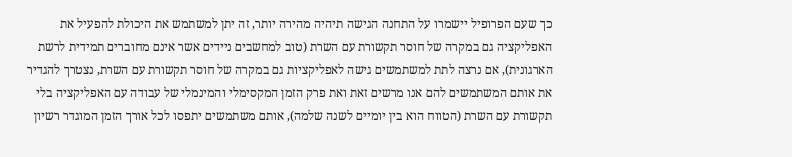כך שעם הפרופיל יישמרו על התחנה הגישה תיהיה מהירה יותר, זה יתן למשתמש את היכולת להפעיל את האפליקציה גם במקרה של חוסר תקשורת עם השרת (טוב למחשבים ניידים אשר אינם מחוברים תמידית לרשת הארגונית), אם נרצה לתת למשתמשים גישה לאפליקציות גם במקרה של חוסר תקשורת עם השרת, נצטרך להגדיר את אותם המשתמשים להם אנו מרשים זאת ואת פרק הזמן המקסימלי והמינמלי של עבודה עם האפליקציה בלי תקשורת עם השרת (הטווח הוא בין יומיים לשנה שלמה), אותם משתמשים יתפסו לכל אורך הזמן המוגדר רשיון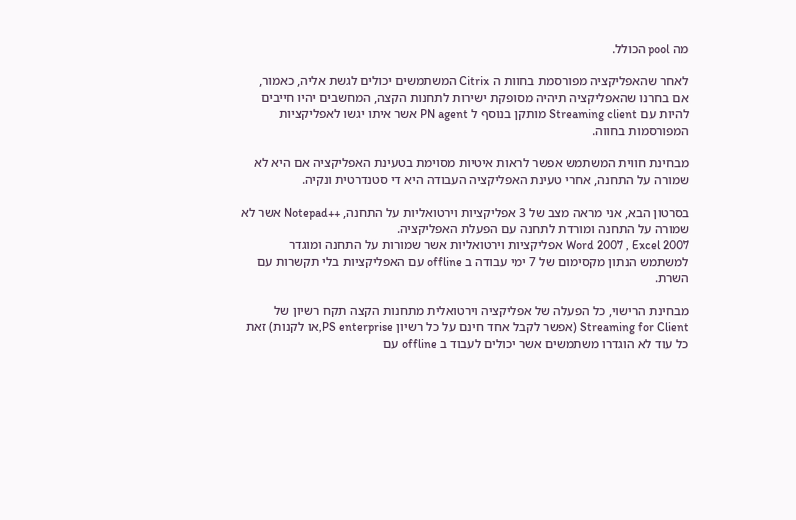מה pool הכולל.

לאחר שהאפליקציה מפורסמת בחוות ה Citrix המשתמשים יכולים לגשת אליה, כאמור, אם בחרנו שהאפליקציה תיהיה מסופקת ישירות לתחנות הקצה, המחשבים יהיו חייבים להיות עם Streaming client מותקן בנוסף ל PN agent אשר איתו יגשו לאפליקציות המפורסמות בחווה.

מבחינת חווית המשתמש אפשר לראות איטיות מסוימת בטעינת האפליקציה אם היא לא שמורה על התחנה, אחרי טעינת האפליקציה העבודה היא די סטנדרטית ונקיה.

בסרטון הבא, אני מראה מצב של 3 אפליקציות וירטואליות על התחנה, ++Notepad אשר לא שמורה על התחנה ומורדת לתחנה עם הפעלת האפליקציה.
Word 2007 , Excel 2007 אפליקציות וירטואליות אשר שמורות על התחנה ומוגדר למשתמש הנתון מקסימום של 7 ימי עבודה ב offline עם האפליקציות בלי תקשרות עם השרת.

מבחינת הרישוי, כל הפעלה של אפליקציה וירטואלית מתחנות הקצה תקח רשיון של Streaming for Client (אפשר לקבל אחד חינם על כל רשיון PS enterprise,או לקנות) זאת כל עוד לא הוגדרו משתמשים אשר יכולים לעבוד ב offline עם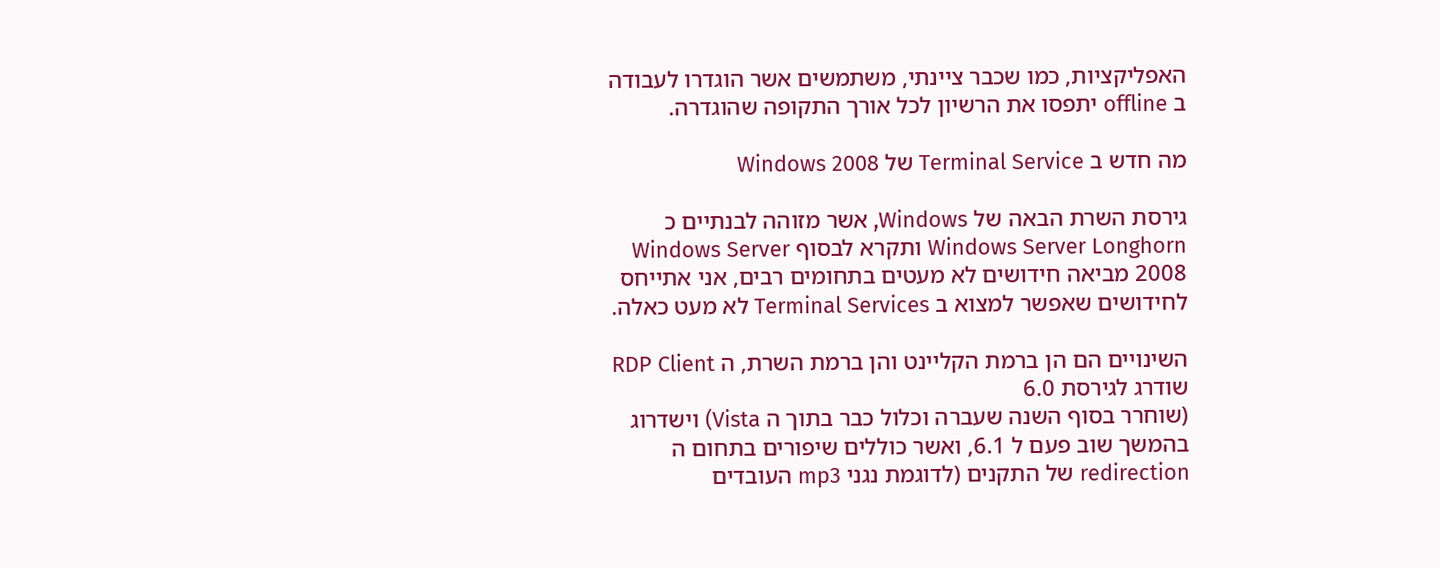האפליקציות, כמו שכבר ציינתי, משתמשים אשר הוגדרו לעבודה ב offline יתפסו את הרשיון לכל אורך התקופה שהוגדרה.

מה חדש ב Terminal Service של Windows 2008

גירסת השרת הבאה של Windows, אשר מזוהה לבנתיים כ Windows Server Longhorn ותקרא לבסוף Windows Server 2008 מביאה חידושים לא מעטים בתחומים רבים, אני אתייחס לחידושים שאפשר למצוא ב Terminal Services לא מעט כאלה.

השינויים הם הן ברמת הקליינט והן ברמת השרת, ה RDP Client שודרג לגירסת 6.0
(שוחרר בסוף השנה שעברה וכלול כבר בתוך ה Vista) וישדרוג בהמשך שוב פעם ל 6.1, ואשר כוללים שיפורים בתחום ה redirection של התקנים (לדוגמת נגני mp3 העובדים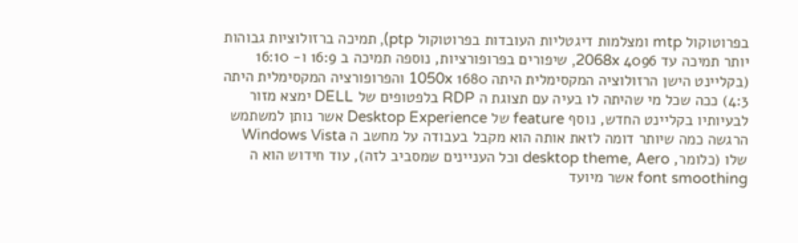בפרוטוקול mtp ומצלמות דיגטליות העובדות בפרוטוקול ptp), תמיכה ברזולוציות גבוהות יותר תמיכה עד 4096 2068x, שיפורים בפרופורציות, נוספה תמיכה ב 16:9 ו- 16:10 (בקליינט הישן הרזולוציה המקסימלית היתה 1680 1050x והפרופורציה המקסימלית היתה 4:3) ככה שכל מי שהיתה לו בעיה עם תצוגת ה RDP בלפטופים של DELL ימצא מזור לבעיותיו בקליינט החדש, נוסף feature של Desktop Experience אשר נותן למשתמש הרגשה כמה שיותר דומה לזאת אותה הוא מקבל בעבודה על מחשב ה Windows Vista שלו (כלומר, desktop theme, Aero וכל העניינים שמסביב לזה), עוד חידוש הוא ה font smoothing אשר מיועד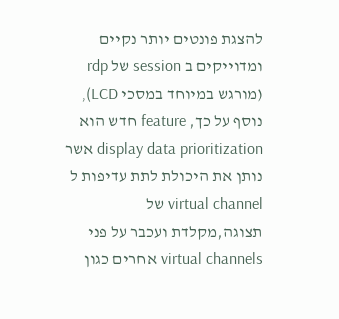להצגת פונטים יותר נקיים ומדוייקים ב session של rdp (מורגש במיוחד במסכי LCD), נוסף על כך, feature חדש הוא display data prioritization אשר נותן את היכולת לתת עדיפות ל virtual channel של תצוגה,מקלדת ועכבר על פני virtual channels אחרים כגון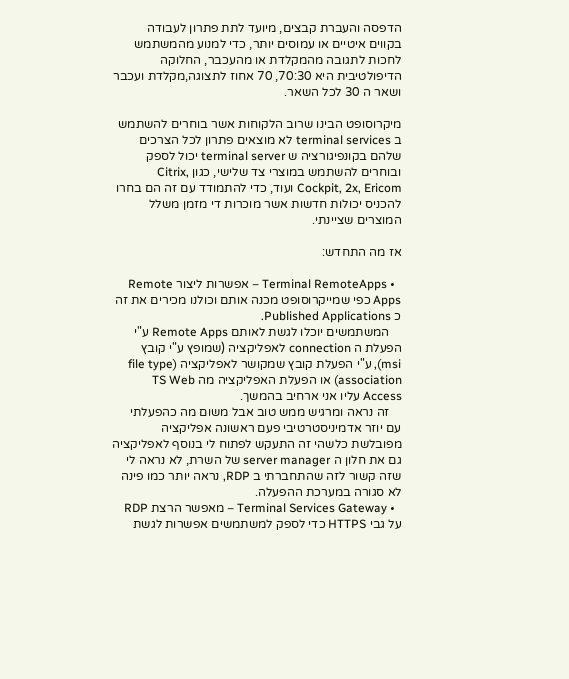הדפסה והעברת קבצים, מיועד לתת פתרון לעבודה בקווים איטיים או עמוסים יותר, כדי למנוע מהמשתמש לחכות לתגובה מהמקלדת או מהעכבר, החלוקה הדיפולטיבית היא 70:30, 70 אחוז לתצוגה,מקלדת ועכבר ושאר ה 30 לכל השאר.

מיקרוסופט הבינו שרוב הלקוחות אשר בוחרים להשתמש ב terminal services לא מוצאים פתרון לכל הצרכים שלהם בקונפיגורציה ש terminal server יכול לספק ובוחרים להשתמש במוצרי צד שלישי, כגון Citrix, Cockpit, 2x, Ericom ועוד, כדי להתמודד עם זה הם בחרו להכניס יכולות חדשות אשר מוכרות די מזמן משלל המוצרים שציינתי.

אז מה התחדש:

  • Terminal RemoteApps – אפשרות ליצור Remote Apps כפי שמייקרוסופט מכנה אותם וכולנו מכירים את זה כ Published Applications.
    המשתמשים יוכלו לגשת לאותם Remote Apps ע"י הפעלת ה connection לאפליקציה (שמופץ ע"י קובץ msi), ע"י הפעלת קובץ שמקושר לאפליקציה (file type association) או הפעלת האפליקציה מה TS Web Access עליו אני ארחיב בהמשך.
    זה נראה ומרגיש ממש טוב אבל משום מה כהפעלתי עם יוזר אדמיניסטרטיבי פעם ראשונה אפליקציה מפובלשת כלשהי זה התעקש לפתוח לי בנוסף לאפליקציה גם את חלון ה server manager של השרת, לא נראה לי שזה קשור לזה שהתחברתי ב RDP, נראה יותר כמו פינה לא סגורה במערכת ההפעלה.
  • Terminal Services Gateway – מאפשר הרצת RDP על גבי HTTPS כדי לספק למשתמשים אפשרות לגשת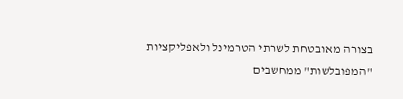בצורה מאובטחת לשרתי הטרמינל ולאפליקציות "המפובלשות" ממחשבים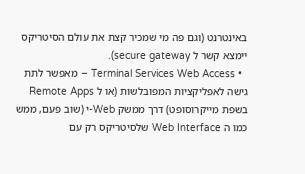באינטרנט (וגם פה מי שמכיר קצת את עולם הסיטריקס יימצא קשר ל secure gateway).
  • Terminal Services Web Access – מאפשר לתת גישה לאפליקציות המפובלשות (או ל Remote Apps בשפת מייקרוסופט) דרך ממשק Web-י (שוב פעם, ממש כמו ה Web Interface שלסיטריקס רק עם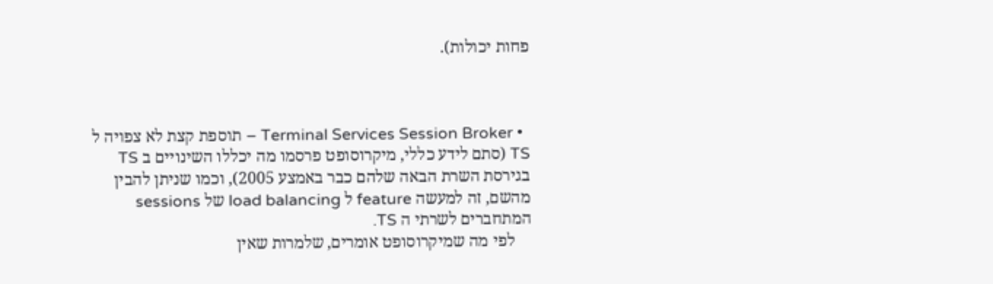פחות יכולות).



  • Terminal Services Session Broker – תוספת קצת לא צפויה ל TS (סתם לידע כללי, מיקרוסופט פרסמו מה יכללו השינויים ב TS בגירסת השרת הבאה שלהם כבר באמצע 2005), וכמו שניתן להבין מהשם, זה למעשה feature ל load balancing של sessions המתחברים לשרתי ה TS.
    לפי מה שמיקרוסופט אומרים, שלמרות שאין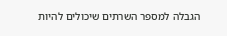הגבלה למספר השרתים שיכולים להיות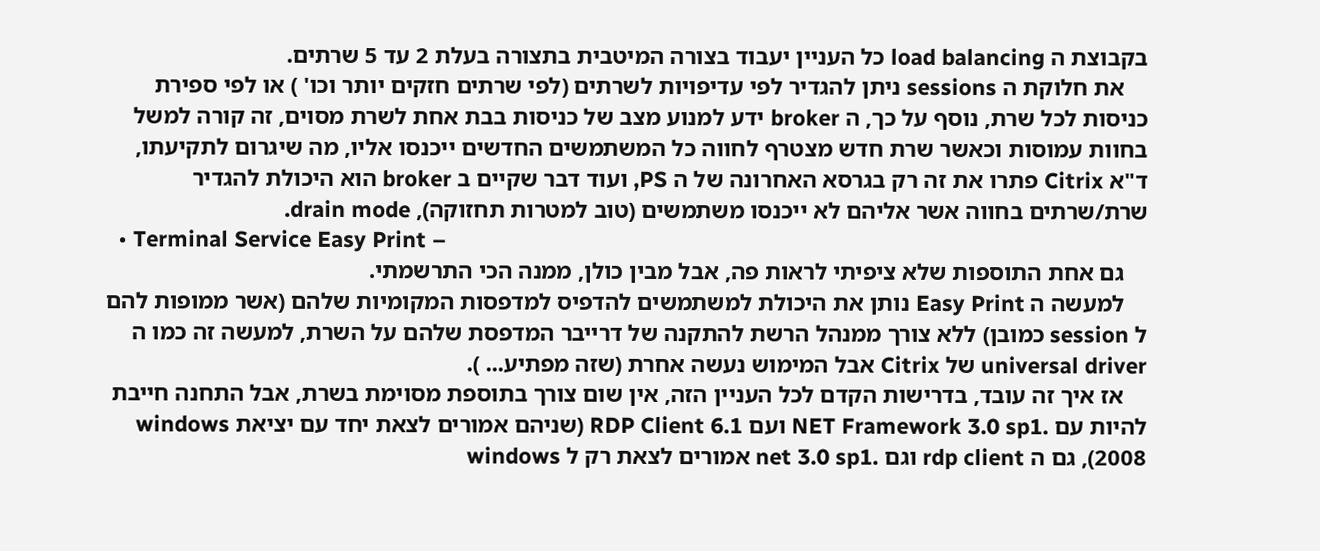בקבוצת ה load balancing כל העניין יעבוד בצורה המיטבית בתצורה בעלת 2 עד 5 שרתים.
    את חלוקת ה sessions ניתן להגדיר לפי עדיפויות לשרתים (לפי שרתים חזקים יותר וכו' ) או לפי ספירת כניסות לכל שרת, נוסף על כך, ה broker ידע למנוע מצב של כניסות בבת אחת לשרת מסוים, זה קורה למשל בחוות עמוסות וכאשר שרת חדש מצטרף לחווה כל המשתמשים החדשים ייכנסו אליו, מה שיגרום לתקיעתו, ד"א Citrix פתרו את זה רק בגרסא האחרונה של ה PS, ועוד דבר שקיים ב broker הוא היכולת להגדיר שרת/שרתים בחווה אשר אליהם לא ייכנסו משתמשים (טוב למטרות תחזוקה), drain mode.
  • Terminal Service Easy Print –
    גם אחת התוספות שלא ציפיתי לראות פה, אבל מבין כולן, ממנה הכי התרשמתי.
    למעשה ה Easy Print נותן את היכולת למשתמשים להדפיס למדפסות המקומיות שלהם (אשר ממופות להם ל session כמובן) ללא צורך ממנהל הרשת להתקנה של דרייבר המדפסת שלהם על השרת, למעשה זה כמו ה universal driver של Citrix אבל המימוש נעשה אחרת (שזה מפתיע... ).
    אז איך זה עובד, בדרישות הקדם לכל העניין הזה, אין שום צורך בתוספת מסוימת בשרת, אבל התחנה חייבת להיות עם .NET Framework 3.0 sp1 ועם RDP Client 6.1 (שניהם אמורים לצאת יחד עם יציאת windows 2008), גם ה rdp client וגם .net 3.0 sp1 אמורים לצאת רק ל windows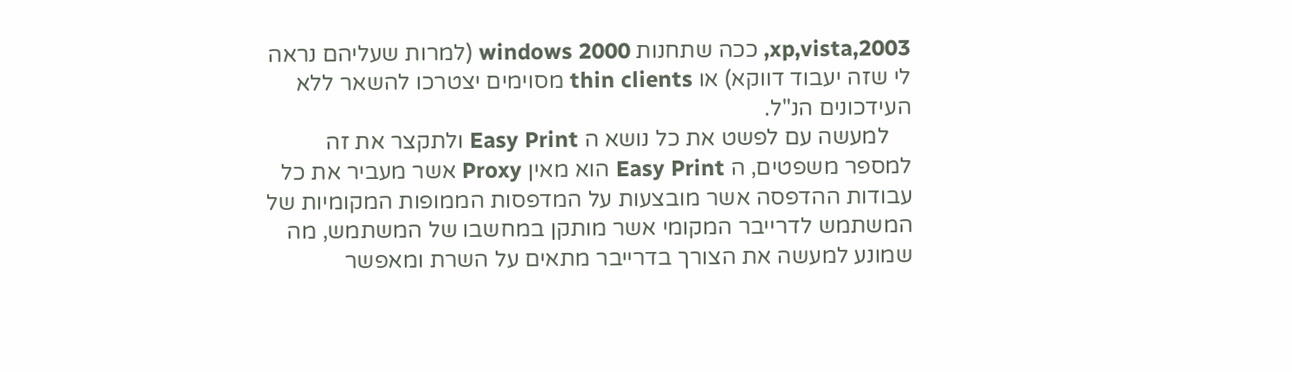2003,xp,vista, ככה שתחנות windows 2000 (למרות שעליהם נראה לי שזה יעבוד דווקא) או thin clients מסוימים יצטרכו להשאר ללא העידכונים הנ"ל.
    למעשה עם לפשט את כל נושא ה Easy Print ולתקצר את זה למספר משפטים, ה Easy Print הוא מאין Proxy אשר מעביר את כל עבודות ההדפסה אשר מובצעות על המדפסות הממופות המקומיות של המשתמש לדרייבר המקומי אשר מותקן במחשבו של המשתמש, מה שמונע למעשה את הצורך בדרייבר מתאים על השרת ומאפשר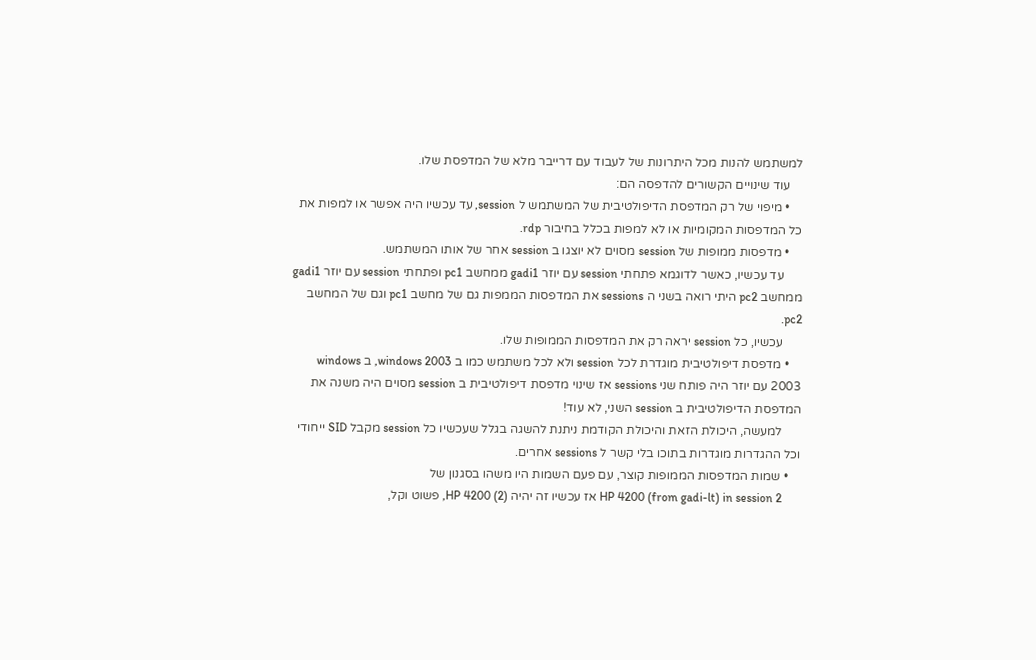למשתמש להנות מכל היתרונות של לעבוד עם דרייבר מלא של המדפסת שלו.
    עוד שינויים הקשורים להדפסה הם:
    • מיפוי של רק המדפסת הדיפולטיבית של המשתמש ל session, עד עכשיו היה אפשר או למפות את כל המדפסות המקומיות או לא למפות בכלל בחיבור rdp.
    • מדפסות ממופות של session מסוים לא יוצגו ב session אחר של אותו המשתמש.
      עד עכשיו, כאשר לדוגמא פתחתי session עם יוזר gadi1 ממחשב pc1 ופתחתי session עם יוזר gadi1 ממחשב pc2 היתי רואה בשני ה sessions את המדפסות הממפות גם של מחשב pc1 וגם של המחשב pc2.
      עכשיו, כל session יראה רק את המדפסות הממופות שלו.
    • מדפסת דיפולטיבית מוגדרת לכל session ולא לכל משתמש כמו ב windows 2003, ב windows 2003 עם יוזר היה פותח שני sessions אז שינוי מדפסת דיפולטיבית ב session מסוים היה משנה את המדפסת הדיפולטיבית ב session השני, לא עוד!
      למעשה, היכולת הזאת והיכולת הקודמת ניתנת להשגה בגלל שעכשיו כל session מקבל SID ייחודי וכל ההגדרות מוגדרות בתוכו בלי קשר ל sessions אחרים.
    • שמות המדפסות הממופות קוצר, עם פעם השמות היו משהו בסגנון של
      HP 4200 (from gadi-lt) in session 2 אז עכשיו זה יהיה (HP 4200 (2, פשוט וקל,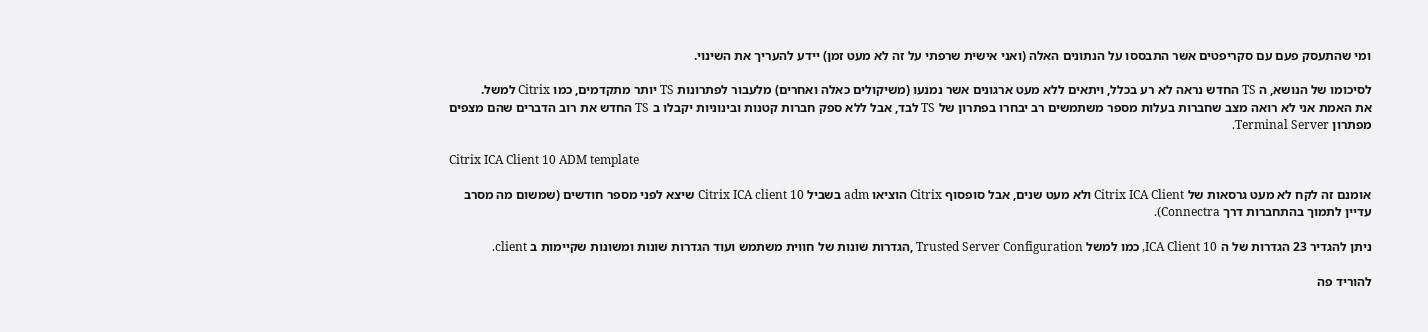ומי שהתעסק פעם עם סקריפטים אשר התבססו על הנתונים האלה (ואני אישית שרפתי על זה לא מעט זמן) יידע להעריך את השינוי.

לסיכומו של הנושא, ה TS החדש נראה לא רע בכלל, ויתאים ללא מעט ארגונים אשר נמנעו (משיקולים כאלה ואחרים) מלעבור לפתרונות TS יותר מתקדמים, כמו Citrix למשל.
את האמת אני לא רואה מצב שחברות בעלות מספר משתמשים רב יבחרו בפתרון של TS לבד, אבל ללא ספק חברות קטנות ובינוניות יקבלו ב TS החדש את רוב הדברים שהם מצפים מפתרון Terminal Server.

Citrix ICA Client 10 ADM template

אומנם זה לקח לא מעט גרסאות של Citrix ICA Client ולא מעט שנים, אבל סופסוף Citrix הוציאו adm בשביל Citrix ICA client 10 שיצא לפני מספר חודשים (שמשום מה מסרב עדיין לתמוך בהתחברות דרך Connectra).

ניתן להגדיר 23 הגדרות של ה ICA Client 10, כמו למשל Trusted Server Configuration ,הגדרות שונות של חווית משתמש ועוד הגדרות שונות ומשונות שקיימות ב client.

להוריד פה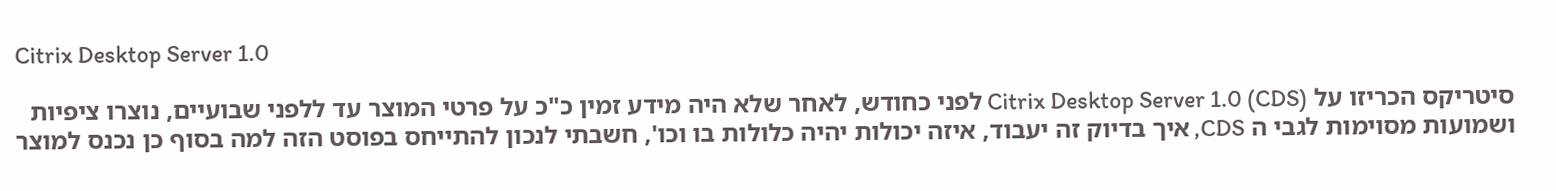Citrix Desktop Server 1.0

סיטריקס הכריזו על Citrix Desktop Server 1.0 (CDS) לפני כחודש, לאחר שלא היה מידע זמין כ"כ על פרטי המוצר עד ללפני שבועיים, נוצרו ציפיות ושמועות מסוימות לגבי ה CDS, איך בדיוק זה יעבוד, איזה יכולות יהיה כלולות בו וכו', חשבתי לנכון להתייחס בפוסט הזה למה בסוף כן נכנס למוצר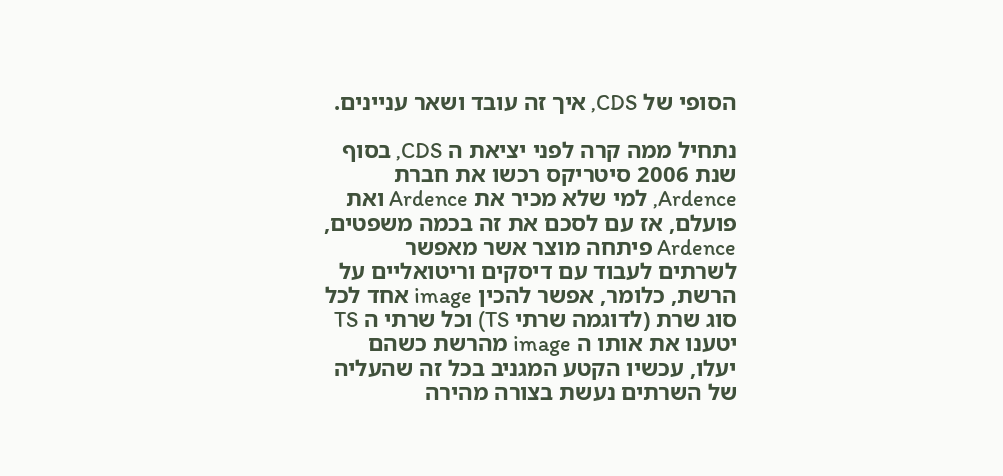הסופי של CDS, איך זה עובד ושאר עניינים.

נתחיל ממה קרה לפני יציאת ה CDS, בסוף שנת 2006 סיטריקס רכשו את חברת Ardence, למי שלא מכיר את Ardence ואת פועלם, אז עם לסכם את זה בכמה משפטים, Ardence פיתחה מוצר אשר מאפשר לשרתים לעבוד עם דיסקים וריטואליים על הרשת, כלומר, אפשר להכין image אחד לכל סוג שרת (לדוגמה שרתי TS) וכל שרתי ה TS יטענו את אותו ה image מהרשת כשהם יעלו, עכשיו הקטע המגניב בכל זה שהעליה של השרתים נעשת בצורה מהירה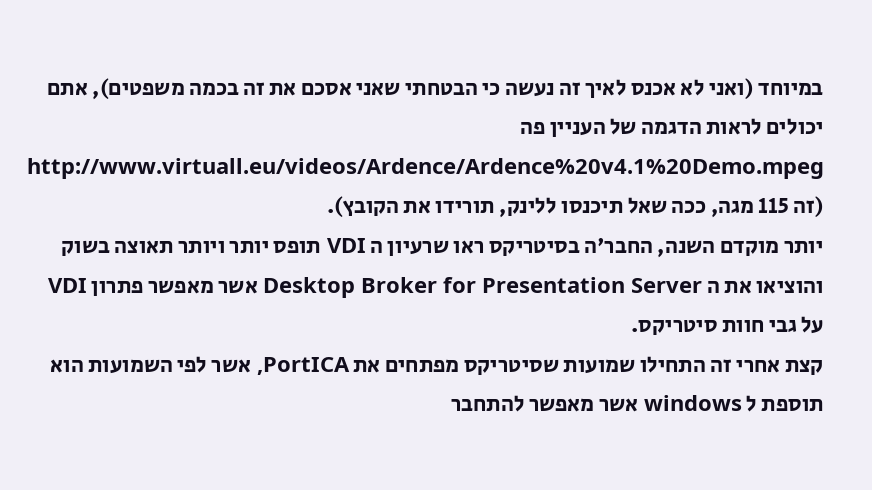במיוחד (ואני לא אכנס לאיך זה נעשה כי הבטחתי שאני אסכם את זה בכמה משפטים), אתם יכולים לראות הדגמה של העניין פה http://www.virtuall.eu/videos/Ardence/Ardence%20v4.1%20Demo.mpeg (זה 115 מגה, ככה שאל תיכנסו ללינק, תורידו את הקובץ).
יותר מוקדם השנה, החבר'ה בסיטריקס ראו שרעיון ה VDI תופס יותר ויותר תאוצה בשוק והוציאו את ה Desktop Broker for Presentation Server אשר מאפשר פתרון VDI על גבי חוות סיטריקס.
קצת אחרי זה התחילו שמועות שסיטריקס מפתחים את PortICA, אשר לפי השמועות הוא תוספת ל windows אשר מאפשר להתחבר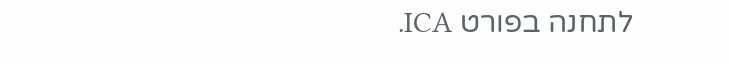לתחנה בפורט ICA.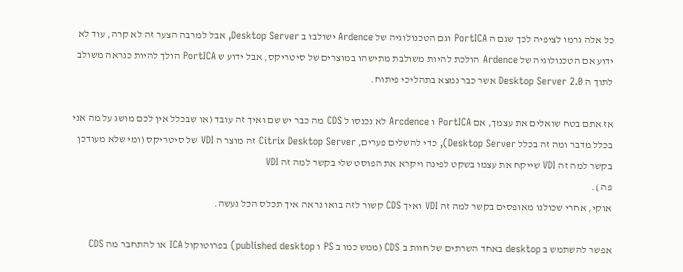כל אלה גרמו לציפיה לכך שגם ה PortICA וגם הטכנולוגיה של Ardence ישולבו ב Desktop Server, אבל למרבה הצער זה לא קרה, עוד לא ידוע אם הטכנולוגיה של Ardence הולכת להיות משולבת מתישהו במוצרים של סיטריקס, אבל ידוע ש PortICA הולך להיות כנראה משולב לתוך ה Desktop Server 2.0 אשר כבר נמצא בתהליכי פיתוח.

אז אתם בטח שואלים את עצמך, אם PortICA ו Arcdence לא נכנסו ל CDS מה כבר יש שם ואיך זה עובד (או שבכלל אין לכם מושג על מה אני בכלל מדבר ומה זה בכלל Desktop Server), כדי להשלים פערים, Citrix Desktop Server זה מוצר ה VDI של סיטריקס (ומי שלא מעודכן בקשר למה זה VDI שייקח את עצמו בשקט לפינה ויקרא את הפוסט שלי בקשר למה זה VDI
פה ).
אוקי, אחרי שכולנו מאופסים בקשר למה זה VDI ואיך CDS קשור לזה בואו נראה איך תכלס הכל נעשה.

אפשר להשתמש ב desktop באחד השרתים של חוות ב CDS (ממש כמו ב PS ו published desktop) בפרוטוקול ICA או להתחבר מה CDS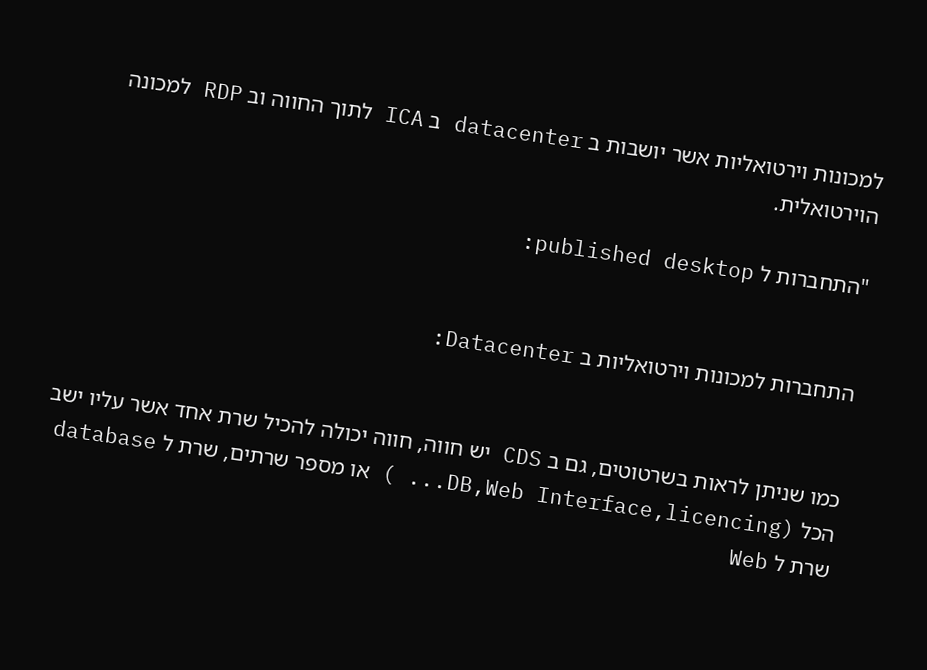למכונות וירטואליות אשר יושבות ב datacenter ב ICA לתוך החווה וב RDP למכונה הוירטואלית.

"התחברות ל published desktop:


התחברות למכונות וירטואליות ב Datacenter:


כמו שניתן לראות בשרטוטים, גם ב CDS יש חווה, חווה יכולה להכיל שרת אחד אשר עליו ישב הכל (DB,Web Interface,licencing... ) או מספר שרתים, שרת ל database שרת ל Web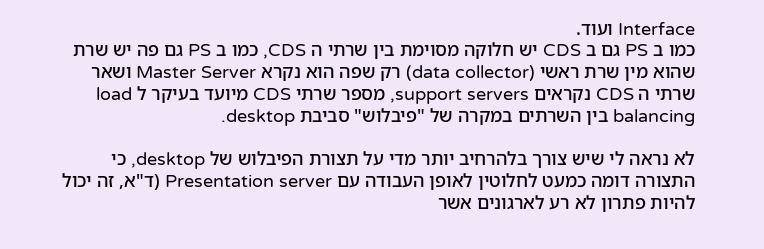Interface ועוד.
כמו ב PS גם ב CDS יש חלוקה מסוימת בין שרתי ה CDS, כמו ב PS גם פה יש שרת שהוא מין שרת ראשי (data collector) רק שפה הוא נקרא Master Server ושאר שרתי ה CDS נקראים support servers, מספר שרתי CDS מיועד בעיקר ל load balancing בין השרתים במקרה של "פיבלוש" סביבת desktop.

לא נראה לי שיש צורך בלהרחיב יותר מדי על תצורת הפיבלוש של desktop, כי התצורה דומה כמעט לחלוטין לאופן העבודה עם Presentation server (ד"א, זה יכול להיות פתרון לא רע לארגונים אשר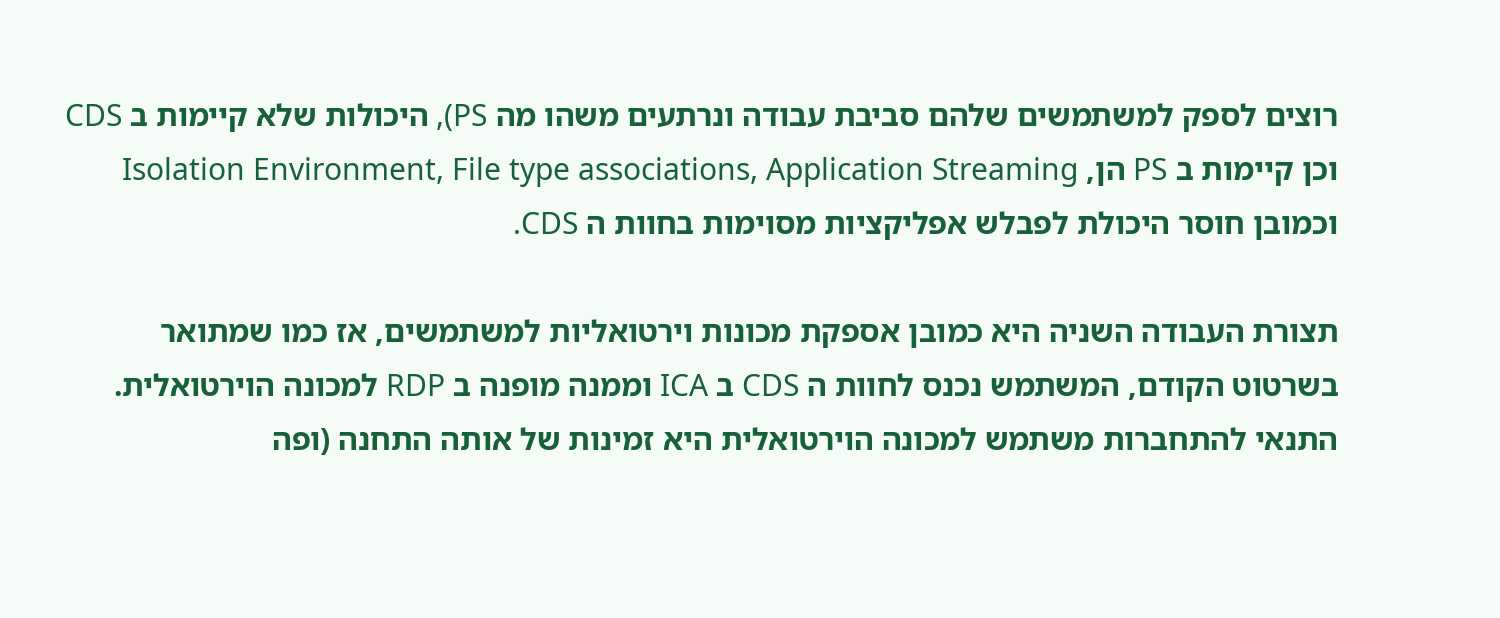רוצים לספק למשתמשים שלהם סביבת עבודה ונרתעים משהו מה PS), היכולות שלא קיימות ב CDS וכן קיימות ב PS הן, Isolation Environment, File type associations, Application Streaming וכמובן חוסר היכולת לפבלש אפליקציות מסוימות בחוות ה CDS.

תצורת העבודה השניה היא כמובן אספקת מכונות וירטואליות למשתמשים, אז כמו שמתואר בשרטוט הקודם, המשתמש נכנס לחוות ה CDS ב ICA וממנה מופנה ב RDP למכונה הוירטואלית.
התנאי להתחברות משתמש למכונה הוירטואלית היא זמינות של אותה התחנה (ופה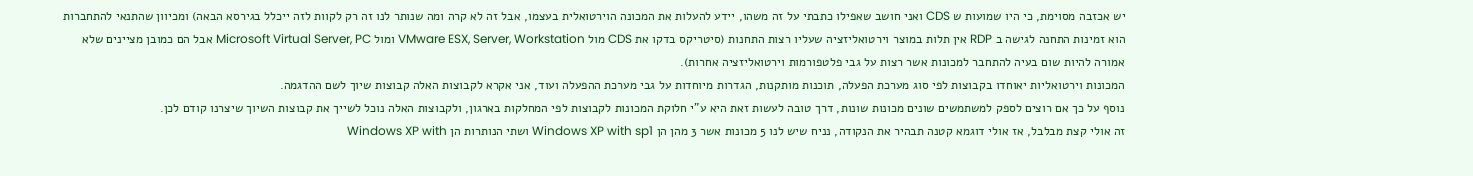יש אכזבה מסוימת, כי היו שמועות ש CDS ואני חושב שאפילו כתבתי על זה משהו, יידע להעלות את המכונה הוירטואלית בעצמו, אבל זה לא קרה ומה שנותר לנו זה רק לקוות לזה ייכלל בגירסא הבאה) ומכיוון שהתנאי להתחברות הוא זמינות התחנה לגישה ב RDP אין תלות במוצר וירטואליזציה שעליו רצות התחנות (סיטריקס בדקו את CDS מול VMware ESX, Server, Workstation ומול Microsoft Virtual Server, PC אבל הם כמובן מציינים שלא אמורה להיות שום בעיה להתחבר למכונות אשר רצות על גבי פלטפורמות וירטואליזציה אחרות).
המכונות וירטואליות יאוחדו בקבוצות לפי סוג מערכת הפעלה, תוכנות מותקנות, הגדרות מיוחדות על גבי מערכת ההפעלה ועוד, אני אקרא לקבוצות האלה קבוצות שיוך לשם ההדגמה.
נוסף על כך אם רוצים לספק למשתמשים שונים מכונות שונות, דרך טובה לעשות זאת היא ע"י חלוקת המכונות לקבוצות לפי המחלקות בארגון, ולקבוצות האלה נוכל לשייך את קבוצות השיוך שיצרנו קודם לכן.
זה אולי קצת מבלבל, אז אולי דוגמא קטנה תבהיר את הנקודה, נניח שיש לנו 5 מכונות אשר 3 מהן הן Windows XP with sp1 ושתי הנותרות הן Windows XP with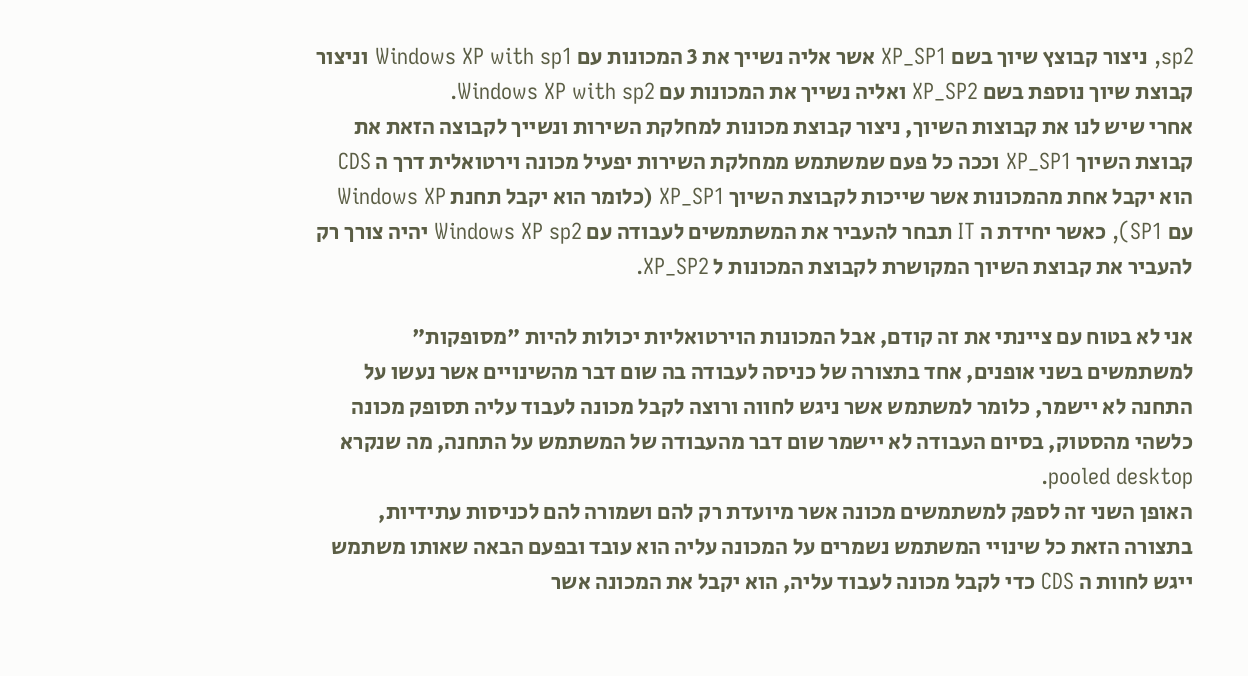sp2, ניצור קבוצץ שיוך בשם XP_SP1 אשר אליה נשייך את 3 המכונות עם Windows XP with sp1 וניצור קבוצת שיוך נוספת בשם XP_SP2 ואליה נשייך את המכונות עם Windows XP with sp2.
אחרי שיש לנו את קבוצות השיוך, ניצור קבוצת מכונות למחלקת השירות ונשייך לקבוצה הזאת את קבוצת השיוך XP_SP1 וככה כל פעם שמשתמש ממחלקת השירות יפעיל מכונה וירטואלית דרך ה CDS הוא יקבל אחת מהמכונות אשר שייכות לקבוצת השיוך XP_SP1 (כלומר הוא יקבל תחנת Windows XP עם SP1), כאשר יחידת ה IT תבחר להעביר את המשתמשים לעבודה עם Windows XP sp2 יהיה צורך רק להעביר את קבוצת השיוך המקושרת לקבוצת המכונות ל XP_SP2.

אני לא בטוח עם ציינתי את זה קודם, אבל המכונות הוירטואליות יכולות להיות "מסופקות" למשתמשים בשני אופנים, אחד בתצורה של כניסה לעבודה בה שום דבר מהשינויים אשר נעשו על התחנה לא יישמר, כלומר למשתמש אשר ניגש לחווה ורוצה לקבל מכונה לעבוד עליה תסופק מכונה כלשהי מהסטוק, בסיום העבודה לא יישמר שום דבר מהעבודה של המשתמש על התחנה, מה שנקרא pooled desktop.
האופן השני זה לספק למשתמשים מכונה אשר מיועדת רק להם ושמורה להם לכניסות עתידיות, בתצורה הזאת כל שינויי המשתמש נשמרים על המכונה עליה הוא עובד ובפעם הבאה שאותו משתמש ייגש לחוות ה CDS כדי לקבל מכונה לעבוד עליה, הוא יקבל את המכונה אשר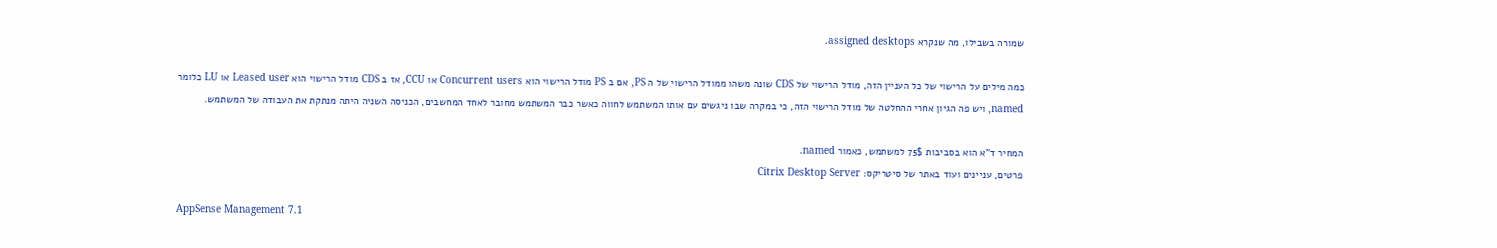שמורה בשבילו, מה שנקרא assigned desktops.

כמה מילים על הרישוי של כל העניין הזה, מודל הרישוי של CDS שונה משהו ממודל הרישוי של ה PS, אם ב PS מודל הרישוי הוא Concurrent users או CCU, אז ב CDS מודל הרישוי הוא Leased user או LU כלומר
named, ויש פה הגיון אחרי ההחלטה של מודל הרישוי הזה, כי במקרה שבו ניגשים עם אותו המשתמש לחווה כאשר כבר המשתמש מחובר לאחד המחשבים, הכניסה השניה היתה מנתקת את העבודה של המשתמש.

המחיר ד"א הוא בסביבות 75$ למשתמש, כאמור named.
פרטים, עניינים ועוד באתר של סיטריקס: Citrix Desktop Server

AppSense Management 7.1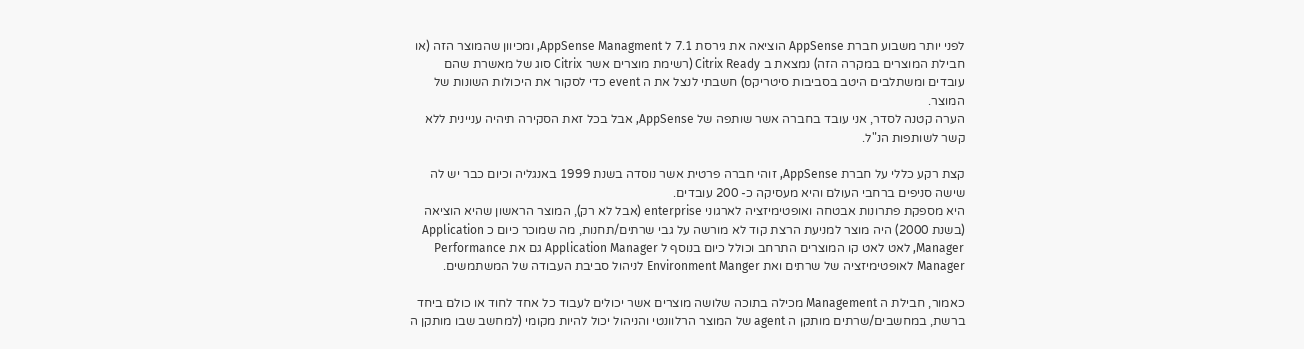לפני יותר משבוע חברת AppSense הוציאה את גירסת 7.1 ל AppSense Managment, ומכיוון שהמוצר הזה (או חבילת המוצרים במקרה הזה) נמצאת ב Citrix Ready (רשימת מוצרים אשר Citrix סוג של מאשרת שהם עובדים ומשתלבים היטב בסביבות סיטריקס) חשבתי לנצל את ה event כדי לסקור את היכולות השונות של המוצר.
הערה קטנה לסדר, אני עובד בחברה אשר שותפה של AppSense, אבל בכל זאת הסקירה תיהיה עניינית ללא קשר לשותפות הנ"ל.

קצת רקע כללי על חברת AppSense, זוהי חברה פרטית אשר נוסדה בשנת 1999 באנגליה וכיום כבר יש לה שישה סניפים ברחבי העולם והיא מעסיקה כ- 200 עובדים.
היא מספקת פתרונות אבטחה ואופטימיזציה לארגוני enterprise (אבל לא רק), המוצר הראשון שהיא הוציאה (בשנת 2000) היה מוצר למניעת הרצת קוד לא מורשה על גבי שרתים/תחנות, מה שמוכר כיום כ Application Manager, לאט לאט קו המוצרים התרחב וכולל כיום בנוסף ל Application Manager גם את Performance Manager לאופטימיזציה של שרתים ואת Environment Manger לניהול סביבת העבודה של המשתמשים.

כאמור, חבילת ה Management מכילה בתוכה שלושה מוצרים אשר יכולים לעבוד כל אחד לחוד או כולם ביחד ברשת, במחשבים/שרתים מותקן ה agent של המוצר הרלוונטי והניהול יכול להיות מקומי (למחשב שבו מותקן ה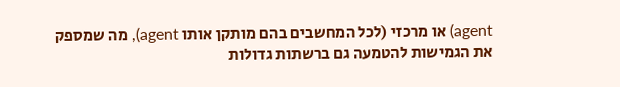agent) או מרכזי (לכל המחשבים בהם מותקן אותו agent), מה שמספק את הגמישות להטמעה גם ברשתות גדולות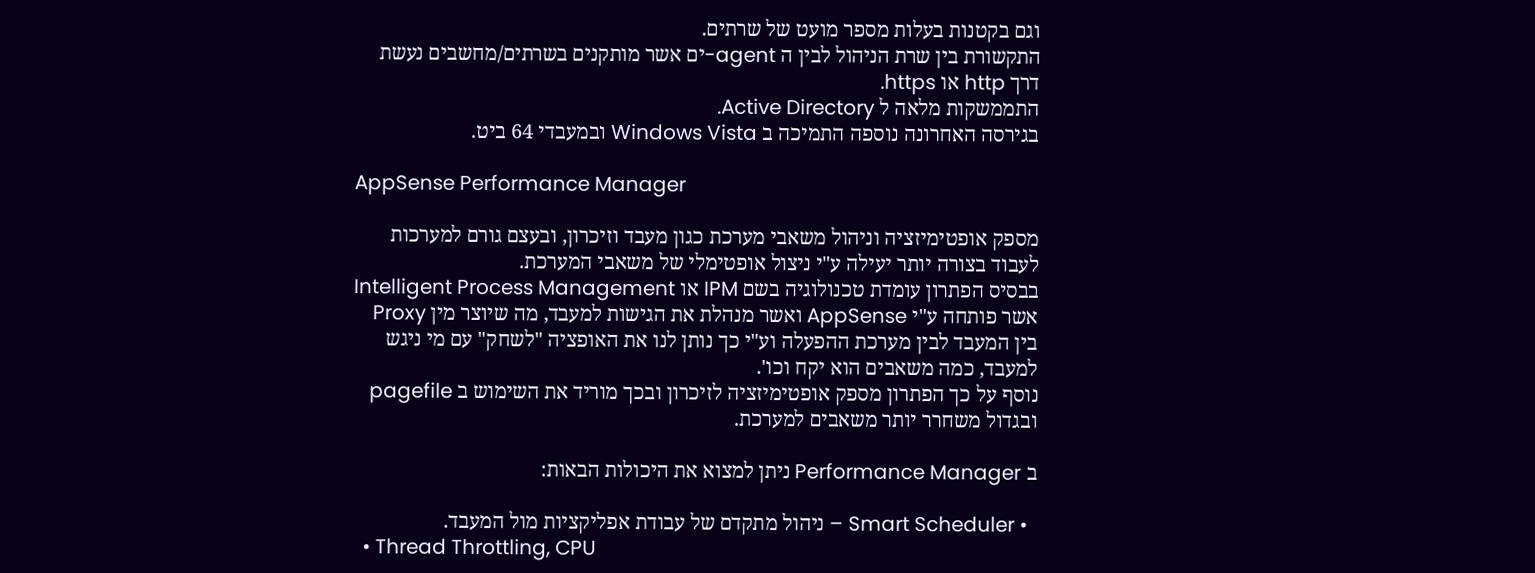וגם בקטנות בעלות מספר מועט של שרתים.
התקשורת בין שרת הניהול לבין ה agent-ים אשר מותקנים בשרתים/מחשבים נעשת דרך http או https.
התממשקות מלאה ל Active Directory.
בגירסה האחרונה נוספה התמיכה ב Windows Vista ובמעבדי 64 ביט.

AppSense Performance Manager

מספק אופטימיזציה וניהול משאבי מערכת כגון מעבד וזיכרון, ובעצם גורם למערכות לעבוד בצורה יותר יעילה ע"י ניצול אופטימלי של משאבי המערכת.
בבסיס הפתרון עומדת טכנולוגיה בשם IPM או Intelligent Process Management אשר פותחה ע"י AppSense ואשר מנהלת את הגישות למעבד, מה שיוצר מין Proxy בין המעבד לבין מערכת ההפעלה וע"י כך נותן לנו את האופציה "לשחק" עם מי ניגש למעבד, כמה משאבים הוא יקח וכו'.
נוסף על כך הפתרון מספק אופטימיזציה לזיכרון ובכך מוריד את השימוש ב pagefile ובגדול משחרר יותר משאבים למערכת.

ב Performance Manager ניתן למצוא את היכולות הבאות:

  • Smart Scheduler – ניהול מתקדם של עבודת אפליקציות מול המעבד.
  • Thread Throttling, CPU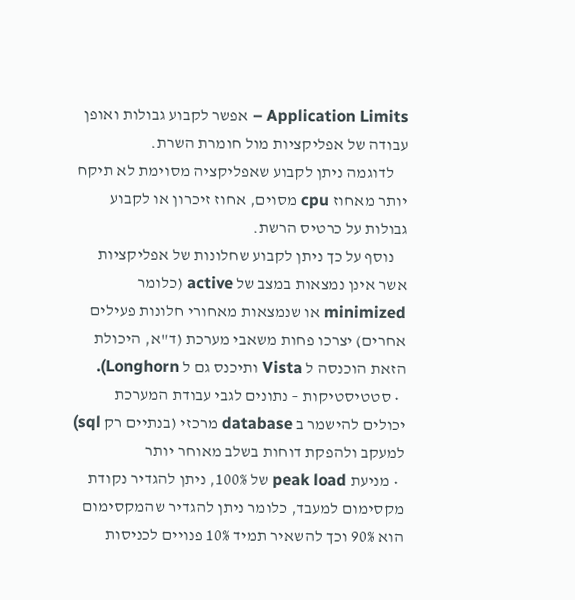Application Limits – אפשר לקבוע גבולות ואופן עבודה של אפליקציות מול חומרת השרת.
    לדוגמה ניתן לקבוע שאפליקציה מסוימת לא תיקח יותר מאחוז cpu מסוים, אחוז זיכרון או לקבוע גבולות על כרטיס הרשת.
    נוסף על כך ניתן לקבוע שחלונות של אפליקציות אשר אינן נמצאות במצב של active (כלומר minimized או שנמצאות מאחורי חלונות פעילים אחרים) יצרכו פחות משאבי מערכת (ד"א, היכולת הזאת הוכנסה ל Vista ותיכנס גם ל Longhorn).
  • סטטיסטיקות – נתונים לגבי עבודת המערכת יכולים להישמר ב database מרכזי (בנתיים רק sql) למעקב ולהפקת דוחות בשלב מאוחר יותר
  • מניעת peak load של 100%, ניתן להגדיר נקודת מקסימום למעבד, כלומר ניתן להגדיר שהמקסימום הוא 90% וכך להשאיר תמיד 10% פנויים לכניסות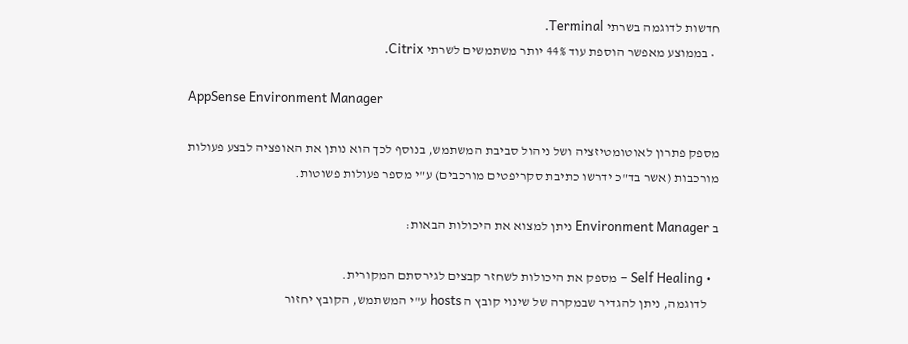חדשות לדוגמה בשרתי Terminal.
  • בממוצע מאפשר הוספת עוד 44% יותר משתמשים לשרתי Citrix.

AppSense Environment Manager

מספק פתרון לאוטומטיזציה ושל ניהול סביבת המשתמש, בנוסף לכך הוא נותן את האופציה לבצע פעולות מורכבות (אשר בד"כ ידרשו כתיבת סקריפטים מורכבים) ע"י מספר פעולות פשוטות.

ב Environment Manager ניתן למצוא את היכולות הבאות:

  • Self Healing – מספק את היכולות לשחזר קבצים לגירסתם המקורית.
    לדוגמה, ניתן להגדיר שבמקרה של שינוי קובץ ה hosts ע"י המשתמש, הקובץ יחזור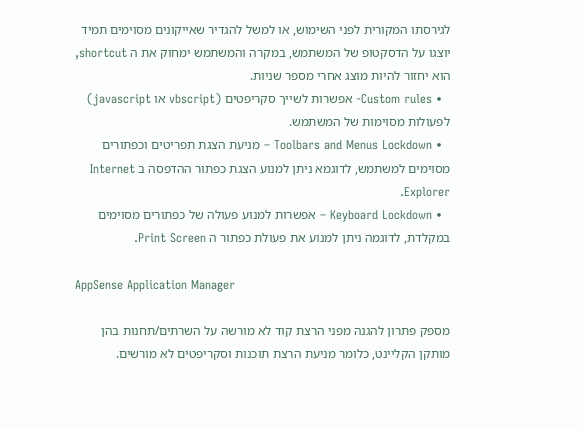לגירסתו המקורית לפני השימוש, או למשל להגדיר שאייקונים מסוימים תמיד יוצגו על הדסקטופ של המשתמש, במקרה והמשתמש ימחוק את ה shortcut, הוא יחזור להיות מוצג אחרי מספר שניות.
  • Custom rules- אפשרות לשייך סקריפטים (vbscript או javascript) לפעולות מסוימות של המשתמש.
  • Toolbars and Menus Lockdown – מניעת הצגת תפריטים וכפתורים מסוימים למשתמש, לדוגמא ניתן למנוע הצגת כפתור ההדפסה ב Internet Explorer.
  • Keyboard Lockdown – אפשרות למנוע פעולה של כפתורים מסוימים במקלדת, לדוגמה ניתן למנוע את פעולת כפתור ה Print Screen.

AppSense Application Manager

מספק פתרון להגנה מפני הרצת קוד לא מורשה על השרתים/תחנות בהן מותקן הקליינט, כלומר מניעת הרצת תוכנות וסקריפטים לא מורשים.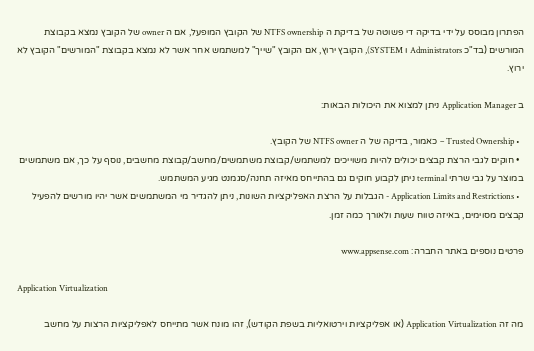הפתרון מבוסס על ידי בדיקה די פשוטה של בדיקת ה NTFS ownership של הקובץ המופעל, אם ה owner של הקובץ נמצא בקבוצת המורשים (בד"כ Administrators ו SYSTEM), הקובץ ירוץ, אם הקובץ "שייך" למשתמש אחר אשר לא נמצא בקבוצת "המורשים" הקובץ לא ירוץ.

ב Application Manager ניתן למצוא את היכולות הבאות:

  • Trusted Ownership – כאמור, בדיקה של ה NTFS owner של הקובץ.
  • חוקים לגבי הרצת קבצים יכולים להיות משוייכים למשתמש/קבוצת משתמשים/מחשב/קבוצת מחשבים, נוסף על כך, אם משתמשים במוצר על גבי שרתי terminal ניתן לקבוע חוקים גם בהתייחס מאיזה תחנה/סגמנט מגיע המשתמש.
  • Application Limits and Restrictions - הגבלות על הרצת האפליקציות השונות, ניתן להגדיר מי המשתמשים אשר יהיו מורשים להפעיל קבצים מסוימים, באיזה טווח שעות ולאורך כמה זמן.

פרטים נוספים באתר החברה: www.appsense.com

Application Virtualization

מה זה Application Virtualization (או אפליקציות וירטואליות בשפת הקודש), זהו מונח אשר מתייחס לאפליקציות הרצות על מחשב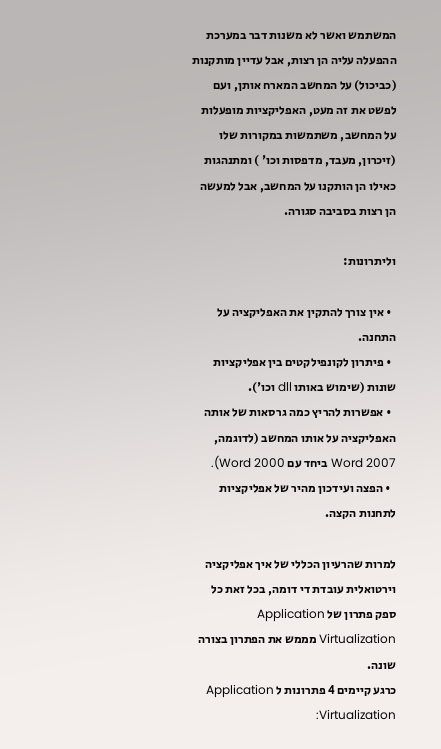המשתמש ואשר לא משנות דבר במערכת ההפעלה עליה הן רצות, אבל עדיין מותקנות (כביכול) על המחשב המארח אותן, ועם לפשט את זה מעט, האפליקציות מופעלות על המחשב, משתמשות במקורות שלו (זיכרון, מעבד, מדפסות וכו' ) ומתנהגות כאילו הן הותקנו על המחשב, אבל למעשה הן רצות בסביבה סגורה.

וליתרונות:

  • אין צורך להתקין את האפליקציה על התחנה.
  • פיתרון לקונפילקטים בין אפליקציות שונות (שימוש באותו dll וכו').
  • אפשרות להריץ כמה גרסאות של אותה האפליקציה על אותו המחשב (לדוגמה, Word 2007 ביחד עם Word 2000).
  • הפצה ועידכון מהיר של אפליקציות לתחנות הקצה.

למרות שהרעיון הכללי של איך אפליקציה וירטואלית עובדת די דומה, בכל זאת כל ספק פתרון של Application Virtualization מממש את הפתרון בצורה שונה.
כרגע קיימים 4 פתרונות ל Application Virtualization: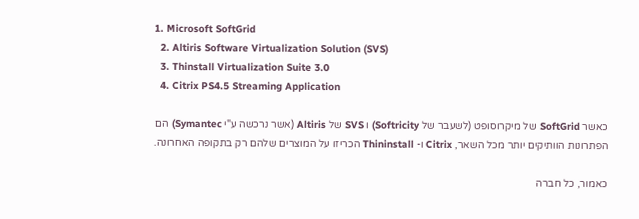1. Microsoft SoftGrid
  2. Altiris Software Virtualization Solution (SVS)
  3. Thinstall Virtualization Suite 3.0
  4. Citrix PS4.5 Streaming Application

כאשר SoftGrid של מיקרוסופט (לשעבר של Softricity) ו SVS של Altiris (אשר נרכשה ע"י Symantec) הם הפתרונות הוותיקים יותר מכל השאר, Citrix ו- Thininstall הכריזו על המוצרים שלהם רק בתקופה האחרונה.

כאמור, כל חברה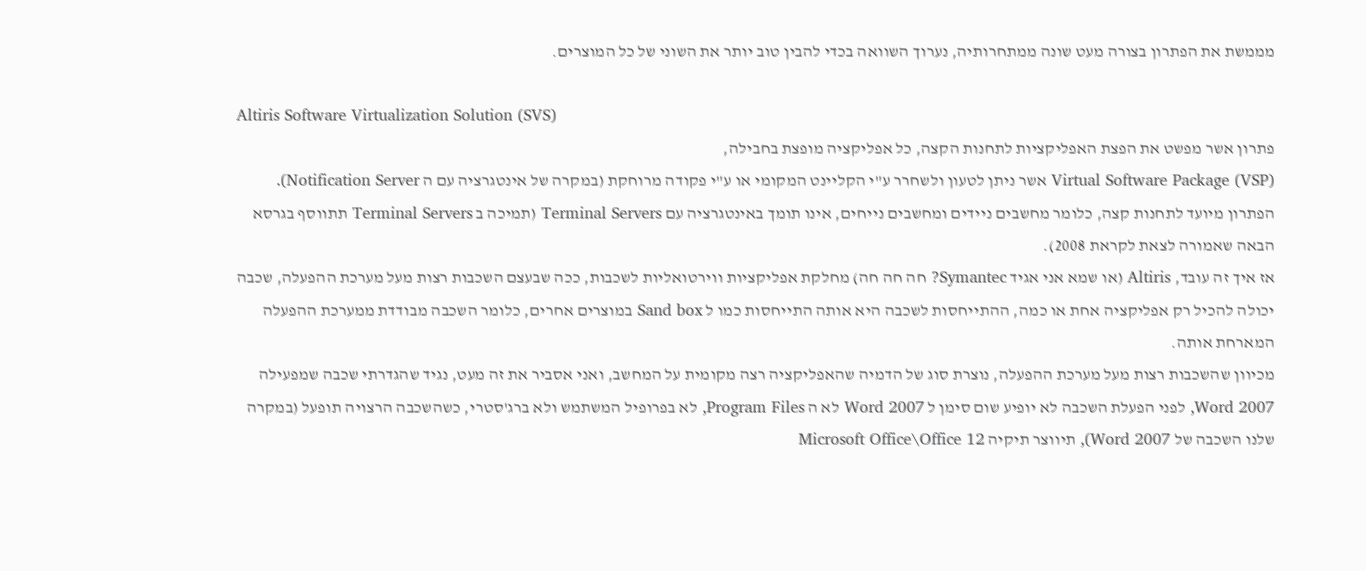מממשת את הפתרון בצורה מעט שונה ממתחרותיה, נערוך השוואה בכדי להבין טוב יותר את השוני של כל המוצרים.

Altiris Software Virtualization Solution (SVS)
פתרון אשר מפשט את הפצת האפליקציות לתחנות הקצה, כל אפליקציה מופצת בחבילה,
Virtual Software Package (VSP) אשר ניתן לטעון ולשחרר ע"י הקליינט המקומי או ע"י פקודה מרוחקת (במקרה של אינטגרציה עם ה Notification Server).
הפתרון מיועד לתחנות קצה, כלומר מחשבים ניידים ומחשבים נייחים, אינו תומך באינטגרציה עם Terminal Servers (תמיכה ב Terminal Servers תתווסף בגרסא הבאה שאמורה לצאת לקראת 2008).
אז איך זה עובד, Altiris (או שמא אני אגיד Symantec? חה חה חה) מחלקת אפליקציות ווירטואליות לשכבות, ככה שבעצם השכבות רצות מעל מערכת ההפעלה, שכבה יכולה להכיל רק אפליקציה אחת או כמה, ההתייחסות לשכבה היא אותה התייחסות כמו ל Sand box במוצרים אחרים, כלומר השכבה מבודדת ממערכת ההפעלה המארחת אותה.
מכיוון שהשכבות רצות מעל מערכת ההפעלה, נוצרת סוג של הדמיה שהאפליקציה רצה מקומית על המחשב, ואני אסביר את זה מעט, נגיד שהגדרתי שכבה שמפעילה Word 2007, לפני הפעלת השכבה לא יופיע שום סימן ל Word 2007 לא ה Program Files, לא בפרופיל המשתמש ולא ברג'סטרי, כשהשכבה הרצויה תופעל (במקרה שלנו השכבה של Word 2007), תיווצר תיקיה Microsoft Office\Office 12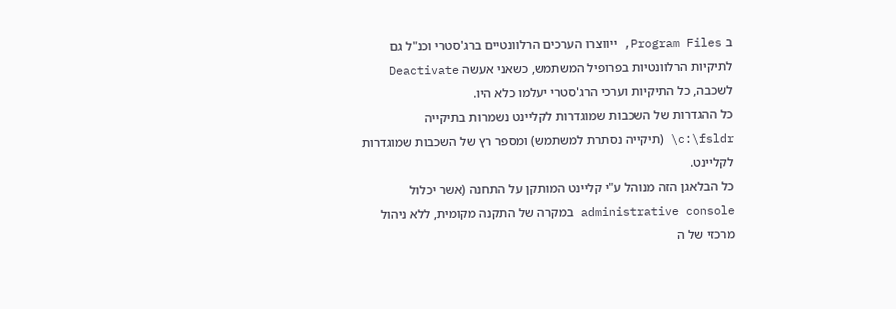ב Program Files, ייווצרו הערכים הרלוונטיים ברג'סטרי וכנ"ל גם לתיקיות הרלוונטיות בפרופיל המשתמש, כשאני אעשה Deactivate לשכבה, כל התיקיות וערכי הרג'סטרי יעלמו כלא היו.
כל ההגדרות של השכבות שמוגדרות לקליינט נשמרות בתיקייה c:\fsldr\ (תיקייה נסתרת למשתמש) ומספר רץ של השכבות שמוגדרות לקליינט.
כל הבלאגן הזה מנוהל ע"י קליינט המותקן על התחנה (אשר יכלול administrative console במקרה של התקנה מקומית, ללא ניהול מרכזי של ה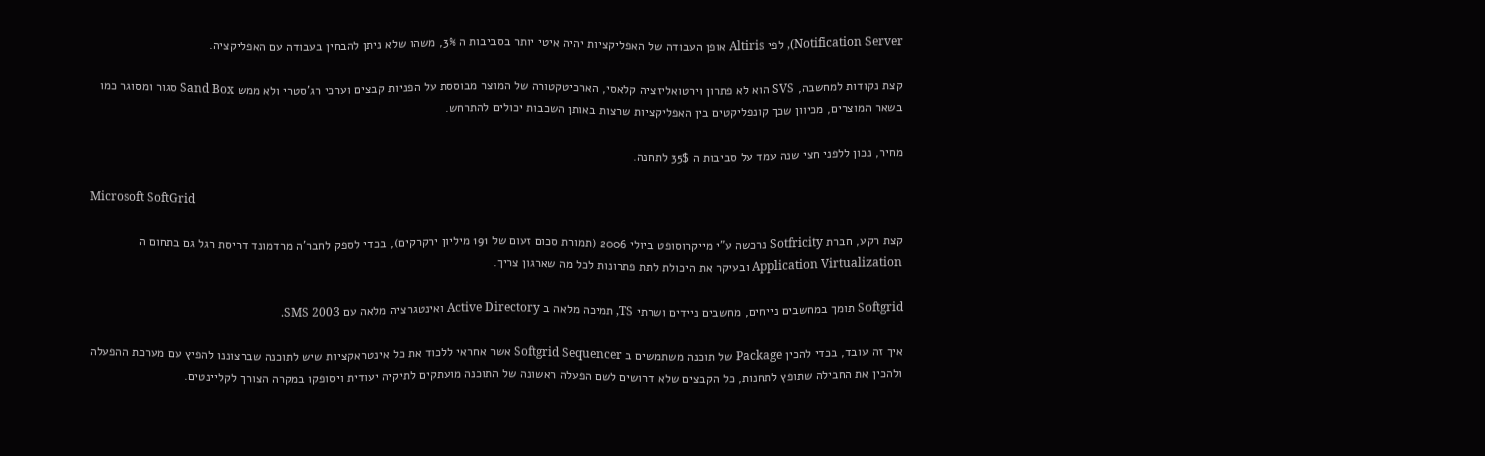Notification Server), לפי Altiris אופן העבודה של האפליקציות יהיה איטי יותר בסביבות ה 3%, משהו שלא ניתן להבחין בעבודה עם האפליקציה.

קצת נקודות למחשבה, SVS הוא לא פתרון וירטואליזציה קלאסי, הארכיטקטורה של המוצר מבוססת על הפניות קבצים וערכי רג'סטרי ולא ממש Sand Box סגור ומסוגר כמו בשאר המוצרים, מכיוון שכך קונפליקטים בין האפליקציות שרצות באותן השכבות יכולים להתרחש.

מחיר, נכון ללפני חצי שנה עמד על סביבות ה 35$ לתחנה.

Microsoft SoftGrid

קצת רקע, חברת Sotfricity נרכשה ע"י מייקרוסופט ביולי 2006 (תמורת סכום זעום של 191 מיליון ירקרקים), בכדי לספק לחבר'ה מרדמונד דריסת רגל גם בתחום ה Application Virtualization ובעיקר את היכולת לתת פתרונות לכל מה שארגון צריך.

Softgrid תומך במחשבים נייחים, מחשבים ניידים ושרתי TS, תמיכה מלאה ב Active Directory ואינטגרציה מלאה עם SMS 2003.

איך זה עובד, בכדי להכין Package של תוכנה משתמשים ב Softgrid Sequencer אשר אחראי ללכוד את כל אינטראקציות שיש לתוכנה שברצוננו להפיץ עם מערכת ההפעלה ולהכין את החבילה שתופץ לתחנות, כל הקבצים שלא דרושים לשם הפעלה ראשונה של התוכנה מועתקים לתיקיה יעודית ויסופקו במקרה הצורך לקליינטים.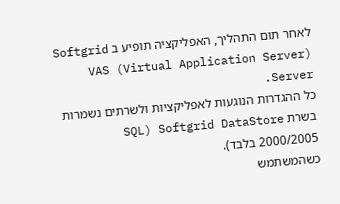לאחר תום התהליך, האפליקציה תופיע ב Softgrid VAS (Virtual Application Server) Server.
כל ההגדרות הנוגעות לאפליקציות ולשרתים נשמרות בשרת Softgrid DataStore (SQL 2000/2005 בלבד).
כשהמשתמש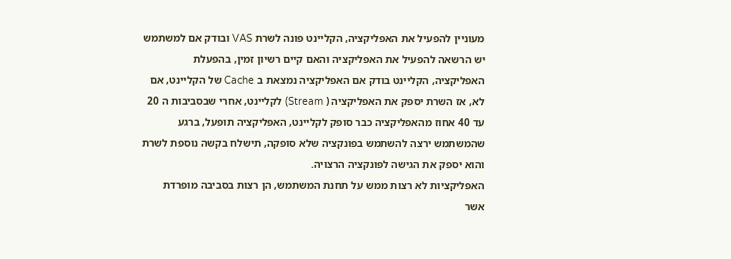מעוניין להפעיל את האפליקציה, הקליינט פונה לשרת VAS ובודק אם למשתמש יש הרשאה להפעיל את האפליקציה והאם קיים רשיון זמין, בהפעלת האפליקציה, הקליינט בודק אם האפליקציה נמצאת ב Cache של הקליינט, אם לא, אז השרת יספק את האפליקציה ( Stream) לקליינט, אחרי שבסביבות ה 20 עד 40 אחוז מהאפליקציה כבר סופק לקליינט, האפליקציה תופעל, ברגע שהמשתמש ירצה להשתמש בפונקציה שלא סופקה, תישלח בקשה נוספת לשרת והוא יספק את הגישה לפונקציה הרצויה.
האפליקציות לא רצות ממש על תחנת המשתמש, הן רצות בסביבה מופרדת אשר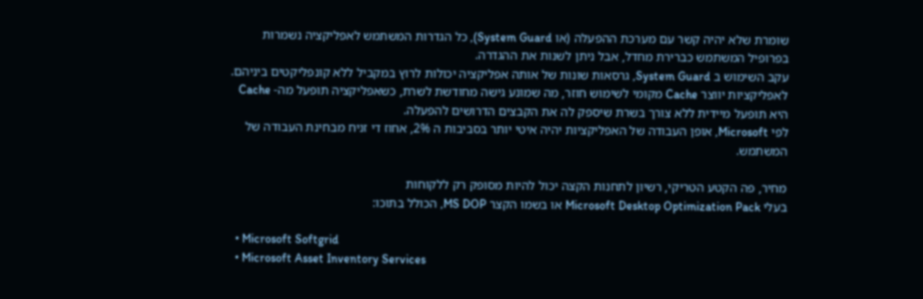שומרת שלא יהיה קשר עם מערכת ההפעלה (או System Guard), כל הגדרות המשתמש לאפליקציה נשמרות בפרופיל המשתמש כברירת מחדל, אבל ניתן לשנות את ההגדרה.
עקב השימוש ב System Guard, גרסאות שונות של אותה אפליקציה יכולות לרוץ במקביל ללא קונפליקטים ביניהם.
לאפליקציות יווצר Cache מקומי לשימוש חוזר, מה שמונע גישה מחודשת לשרת, כשאפליקציה תופעל מה- Cache היא תופעל מיידית ללא צורך בשרת שיספק לה את הקבצים הדרושים להפעלה.
לפי Microsoft, אופן העבודה של האפליקציות יהיה איטי יותר בסביבות ה 2%, אחוז די זניח מבחינת העבודה של המשתמש.

מחיר, פה הקטע הטריקי, רשיון לתחנות הקצה יכול להיות מסופק רק ללקוחות
בעלי Microsoft Desktop Optimization Pack או בשמו הקצר MS DOP, הכולל בתוכו:

  • Microsoft Softgrid
  • Microsoft Asset Inventory Services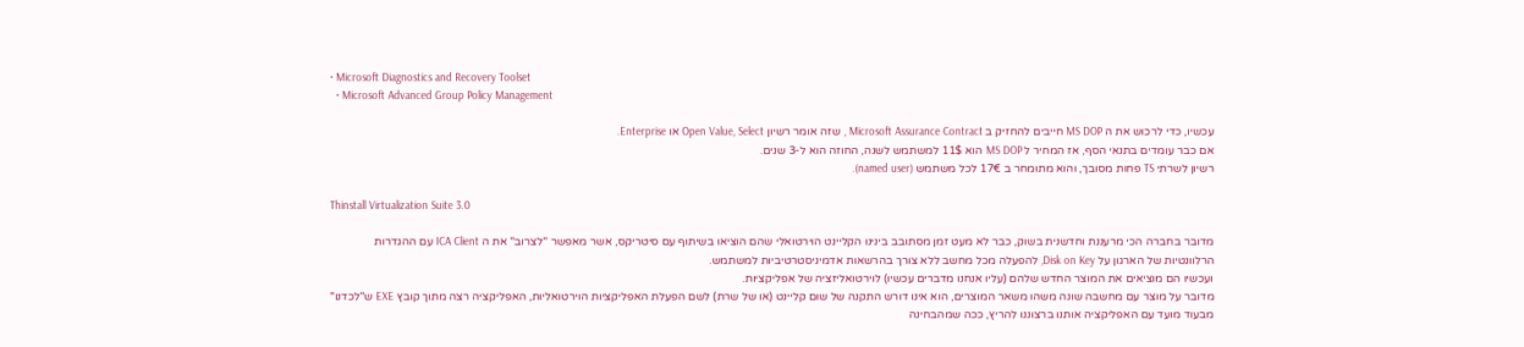• Microsoft Diagnostics and Recovery Toolset
  • Microsoft Advanced Group Policy Management

עכשיו, כדי לרכוש את ה MS DOP חייבים להחזיק ב Microsoft Assurance Contract , שזה אומר רשיון Open Value, Select או Enterprise.
אם כבר עומדים בתנאי הסף, אז המחיר ל MS DOP הוא 11$ למשתמש לשנה, החוזה הוא ל-3 שנים.
רשיון לשרתי TS פחות מסובך, והוא מתומחר ב 17€ לכל משתמש (named user).

Thinstall Virtualization Suite 3.0

מדובר בחברה הכי מרעננת וחדשנית בשוק, כבר לא מעט זמן מסתובב בינינו הקליינט הוירטואלי שהם הוציאו בשיתוף עם סיטריקס, אשר מאפשר "לצרוב" את ה ICA Client עם ההגדרות הרלוונטיות של הארגון על Disk on Key, להפעלה מכל מחשב ללא צורך בהרשאות אדמיניסטרטיביות למשתמש.
ועכשיו הם מוציאים את המוצר החדש שלהם (עליו אנחנו מדברים עכשיו) לוירטואליזציה של אפליקציות.
מדובר על מוצר עם מחשבה שונה משהו משאר המוצרים, הוא אינו דורש התקנה של שום קליינט (או של שרת) לשם הפעלת האפליקציות הוירטואליות, האפליקציה רצה מתוך קובץ EXE ש"לכדנו" מבעוד מועד עם האפליקציה אותנו ברצוננו להריץ, ככה שמהבחינה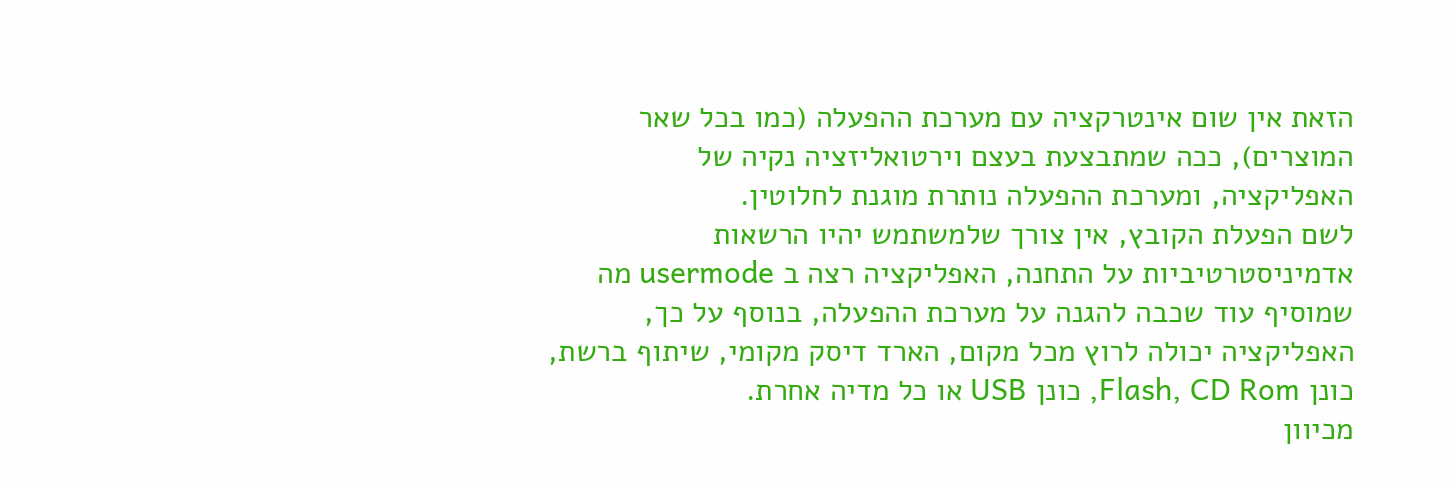הזאת אין שום אינטרקציה עם מערכת ההפעלה (כמו בכל שאר המוצרים), ככה שמתבצעת בעצם וירטואליזציה נקיה של האפליקציה, ומערכת ההפעלה נותרת מוגנת לחלוטין.
לשם הפעלת הקובץ, אין צורך שלמשתמש יהיו הרשאות אדמיניסטרטיביות על התחנה, האפליקציה רצה ב usermode מה שמוסיף עוד שכבה להגנה על מערכת ההפעלה, בנוסף על כך, האפליקציה יכולה לרוץ מכל מקום, הארד דיסק מקומי, שיתוף ברשת, כונן Flash, CD Rom, כונן USB או כל מדיה אחרת.
מכיוון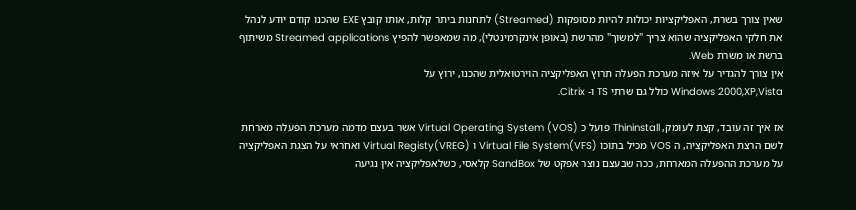שאין צורך בשרת, האפליקציות יכולות להיות מסופקות (Streamed) לתחנות ביתר קלות, אותו קובץ EXE שהכנו קודם יודע לנהל את חלקי האפליקציה שהוא צריך "למשוך" מהרשת (באופן אינקרמינטלי), מה שמאפשר להפיץ Streamed applications משיתוף ברשת או משרת Web.
אין צורך להגדיר על איזה מערכת הפעלה תרוץ האפליקציה הוירטואלית שהכנו, ירוץ על
Windows 2000,XP,Vista כולל גם שרתי TS ו- Citrix.

אז איך זה עובד, קצת לעומק, Thininstall פועל כ Virtual Operating System (VOS) אשר בעצם מדמה מערכת הפעלה מארחת לשם הרצת האפליקציה, ה VOS מכיל בתוכו Virtual File System(VFS) ו Virtual Registy(VREG) ואחראי על הצגת האפליקציה על מערכת ההפעלה המארחת, ככה שבעצם נוצר אפקט של SandBox קלאסי, כשלאפליקציה אין נגיעה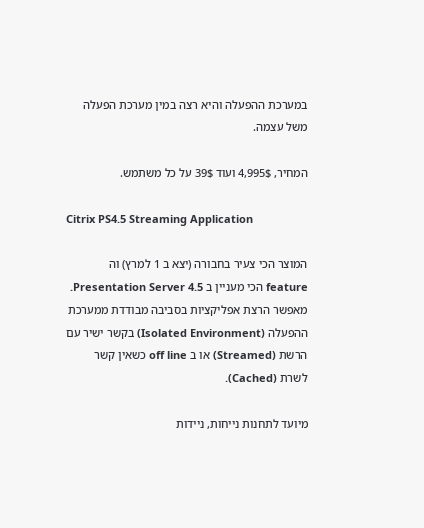במערכת ההפעלה והיא רצה במין מערכת הפעלה משל עצמה.

המחיר, 4,995$ ועוד 39$ על כל משתמש.

Citrix PS4.5 Streaming Application

המוצר הכי צעיר בחבורה (יצא ב 1 למרץ) וה feature הכי מעניין ב Presentation Server 4.5.
מאפשר הרצת אפליקציות בסביבה מבודדת ממערכת ההפעלה (Isolated Environment) בקשר ישיר עם הרשת (Streamed) או ב off line כשאין קשר לשרת (Cached).

מיועד לתחנות נייחות, ניידות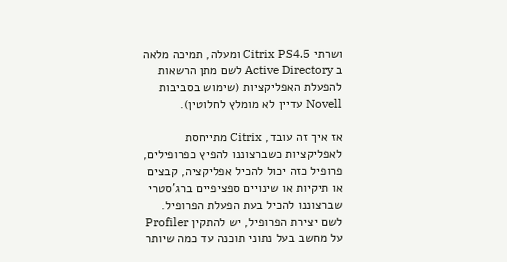ושרתי Citrix PS4.5 ומעלה, תמיכה מלאה ב Active Directory לשם מתן הרשאות להפעלת האפליקציות (שימוש בסביבות Novell עדיין לא מומלץ לחלוטין).

אז איך זה עובד, Citrix מתייחסת לאפליקציות כשברצוננו להפיץ כפרופילים, פרופיל כזה יכול להכיל אפליקציה, קבצים או תיקיות או שינויים ספציפיים ברג'סטרי שברצוננו להכיל בעת הפעלת הפרופיל.
לשם יצירת הפרופיל, יש להתקין Profiler על מחשב בעל נתוני תוכנה עד כמה שיותר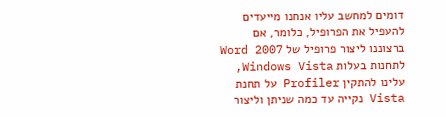דומים למחשב עליו אנחנו מייעדים להעפיל את הפרופיל, כלומר, אם ברצוננו ליצור פרופיל של Word 2007 לתחנות בעלות Windows Vista, עלינו להתקין Profiler על תחנת Vista נקייה עד כמה שניתן וליצור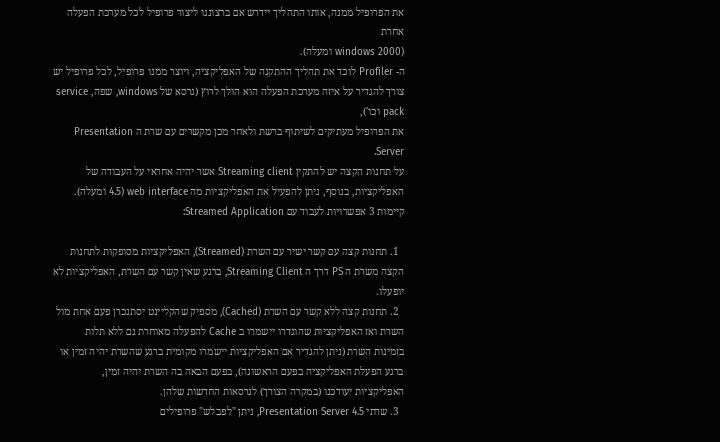את הפרופיל ממנה, אותו התהליך יידרש אם ברצוננו ליצור פרופיל לכל מערכת הפעלה אחרת
(windows 2000 ומעלה).
ה- Profiler לוכד את תהליך ההתקנה של האפליקציה, ויוצר ממנו פרופיל, לכל פרופיל יש צורך להגדיר על איזה מערכת הפעלה הוא הולך לרוץ (גרסא של windows, שפה, service pack וכו'),
את הפרופיל מעתיקים לשיתוף ברשת ולאחר מכן מקשרים עם שרת ה Presentation Server.
על תחנות הקצה יש להתקין Streaming client אשר יהיה אחראי על העבודה של האפליקציות, בנוסף, ניתן להפעיל את האפליקציות מה web interface (4.5 ומעלה).
קיימות 3 אפשרויות לעבוד עם Streamed Application:

  1. תחנות קצה עם קשר ישיר עם השרת (Streamed), האפליקציות מסופקות לתחנות הקצה משרת ה PS דרך ה Streaming Client, ברגע שאין קשר עם השרת, האפליקציות לא יופעלו.
  2. תחנות קצה ללא קשר עם השרת (Cached), מספיק שהקליינט יסתנכרן פעם אחת מול השרת ואז האפליקציות שהוגדרו יישמרו ב Cache להפעלה מאוחרת גם ללא תלות בזמינות השרת (ניתן להגדיר אם האפליקציות יישמרו מקומית ברגע שהשרת יהיה זמין או ברגע הפעלת האפליקציה בפעם הראשונה), בפעם הבאה בה השרת יהיה זמין, האפליקציות יעודכנו (במקרה הצורך) לגרסאות החדשות שלהן.
  3. שרתי Presentation Server 4.5, ניתן "לפבלש" פרופילים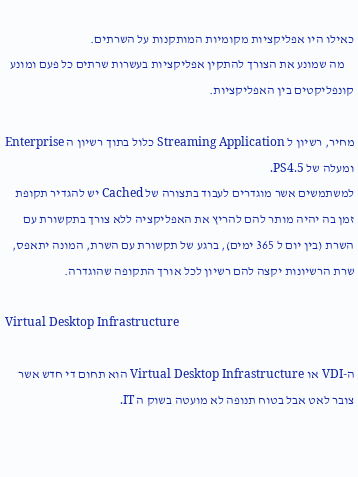כאילו היו אפליקציות מקומיות המותקנות על השרתים.
    מה שמונע את הצורך להתקין אפליקציות בעשרות שרתים כל פעם ומונע קונפליקטים בין האפליקציות.

מחיר, רשיון ל Streaming Application כלול בתוך רשיון ה Enterprise ומעלה של PS4.5.
למשתמשים אשר מוגדרים לעבוד בתצורה של Cached יש להגדיר תקופת זמן בה יהיה מותר להם להריץ את האפליקציה ללא צורך בתקשורת עם השרת (בין יום ל 365 ימים), ברגע של תקשורת עם השרת, המונה יתאפס, שרת הרשיונות יקצה להם רשיון לכל אורך התקופה שהוגדרה.

Virtual Desktop Infrastructure

ה-VDI או Virtual Desktop Infrastructure הוא תחום די חדש אשר צובר לאט אבל בטוח תנופה לא מועטה בשוק ה IT.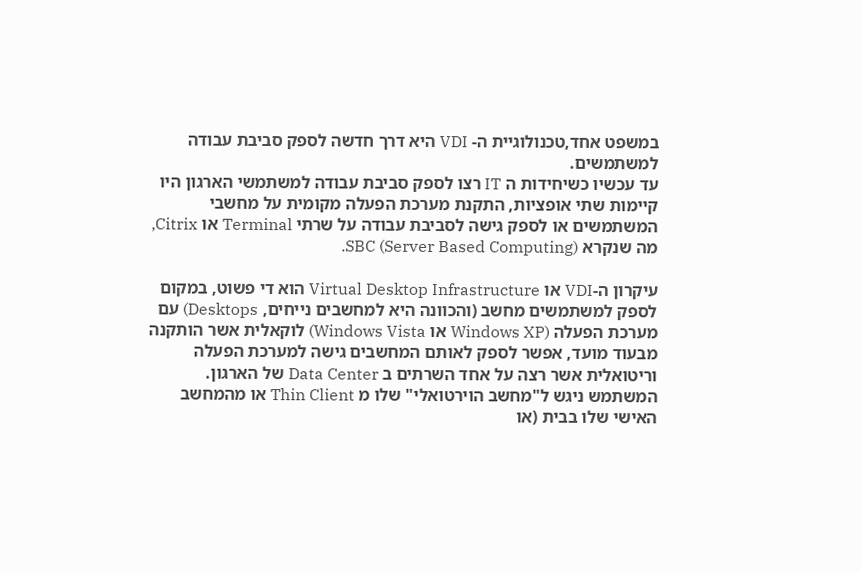במשפט אחד,טכנולוגיית ה- VDI היא דרך חדשה לספק סביבת עבודה למשתמשים.
עד עכשיו כשיחידות ה IT רצו לספק סביבת עבודה למשתמשי הארגון היו קיימות שתי אופציות, התקנת מערכת הפעלה מקומית על מחשבי המשתמשים או לספק גישה לסביבת עבודה על שרתי Terminal או Citrix, מה שנקרא SBC (Server Based Computing).

עיקרון ה-VDI או Virtual Desktop Infrastructure הוא די פשוט, במקום לספק למשתמשים מחשב (והכוונה היא למחשבים נייחים, Desktops) עם מערכת הפעלה (Windows XP או Windows Vista) לוקאלית אשר הותקנה מבעוד מועד, אפשר לספק לאותם המחשבים גישה למערכת הפעלה וריטואלית אשר רצה על אחד השרתים ב Data Center של הארגון.
המשתמש ניגש ל"מחשב הוירטואלי" שלו מ Thin Client או מהמחשב האישי שלו בבית (או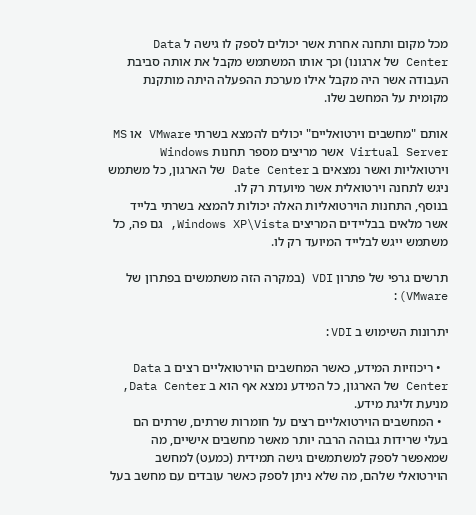מכל מקום ותחנה אחרת אשר יכולים לספק לו גישה ל Data Center של ארגונו) וכך אותו המשתמש מקבל את אותה סביבת העבודה אשר היה מקבל אילו מערכת ההפעלה היתה מותקנת מקומית על המחשב שלו.

אותם "מחשבים וירטואליים" יכולים להמצא בשרתי VMware או MS Virtual Server אשר מריצים מספר תחנות Windows וירטואליות ואשר נמצאים ב Date Center של הארגון, כל משתמש ניגש לתחנה וירטואלית אשר מיועדת רק לו.
בנוסף, התחנות הוירטואליות האלה יכולות להמצא בשרתי בלייד אשר מלאים בבליידים המריצים Windows XP\Vista, גם פה, כל משתמש ייגש לבלייד המיועד רק לו.

תרשים גרפי של פתרון VDI (במקרה הזה משתמשים בפתרון של VMware):

יתרונות השימוש ב VDI:

  • ריכוזיות המידע, כאשר המחשבים הוירטואליים רצים ב Data Center של הארגון, כל המידע נמצא אף הוא ב Data Center, מניעת זליגת מידע.
  • המחשבים הוירטואליים רצים על חומרות שרתים, שרתים הם בעלי שרידות גבוהה הרבה יותר מאשר מחשבים אישיים, מה שמאפשר לספק למשתמשים גישה תמידית (כמעט) למחשב הוירטואלי שלהם, מה שלא ניתן לספק כאשר עובדים עם מחשב בעל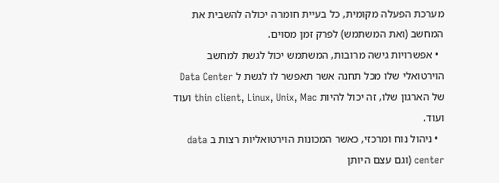מערכת הפעלה מקומית, כל בעיית חומרה יכולה להשבית את המחשב (ואת המשתמש) לפרק זמן מסוים.
  • אפשרויות גישה מרובות, המשתמש יכול לגשת למחשב הוירטואלי שלו מכל תחנה אשר תאפשר לו לגשת ל Data Center של הארגון שלו, זה יכול להיות thin client, Linux, Unix, Mac ועוד ועוד.
  • ניהול נוח ומרכזי, כאשר המכונות הוירטואליות רצות ב data center (וגם עצם היותן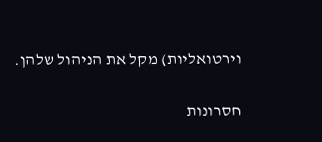וירטואליות) מקל את הניהול שלהן.

חסרונות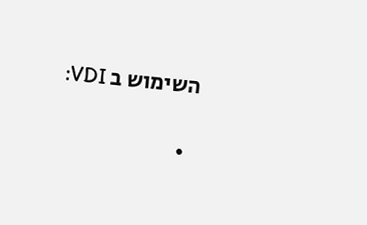השימוש ב VDI:

  •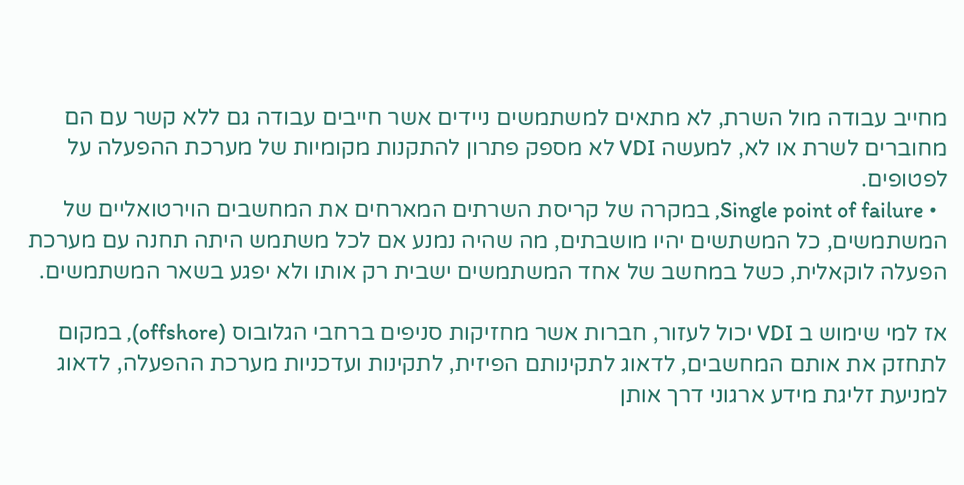מחייב עבודה מול השרת, לא מתאים למשתמשים ניידים אשר חייבים עבודה גם ללא קשר עם הם מחוברים לשרת או לא, למעשה VDI לא מספק פתרון להתקנות מקומיות של מערכת ההפעלה על לפטופים.
  • Single point of failure, במקרה של קריסת השרתים המארחים את המחשבים הוירטואליים של המשתמשים, כל המשתשים יהיו מושבתים, מה שהיה נמנע אם לכל משתמש היתה תחנה עם מערכת הפעלה לוקאלית, כשל במחשב של אחד המשתמשים ישבית רק אותו ולא יפגע בשאר המשתמשים.

אז למי שימוש ב VDI יכול לעזור, חברות אשר מחזיקות סניפים ברחבי הגלובוס (offshore), במקום לתחזק את אותם המחשבים, לדאוג לתקינותם הפיזית, לתקינות ועדכניות מערכת ההפעלה, לדאוג למניעת זליגת מידע ארגוני דרך אותן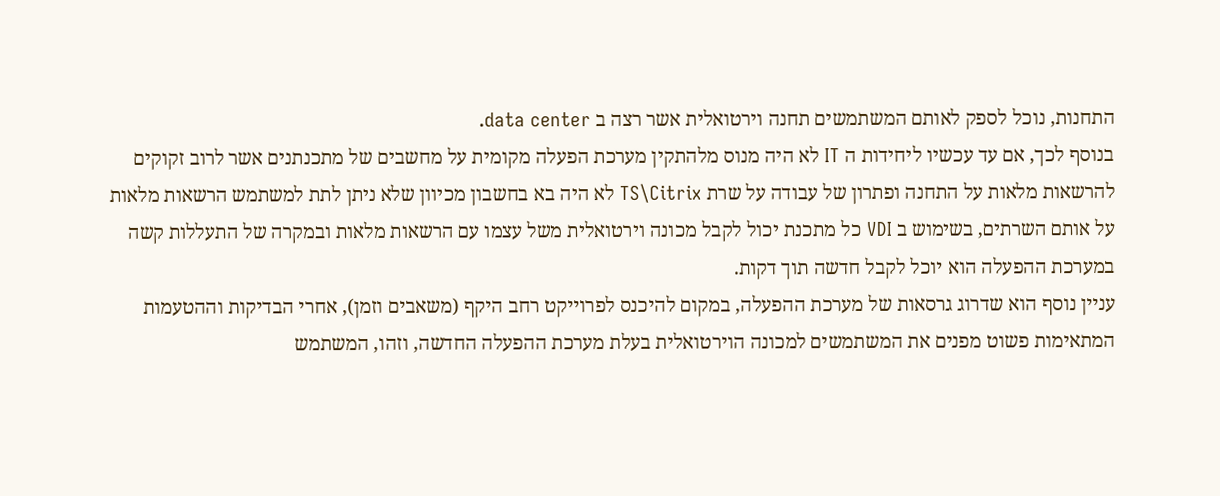התחנות, נוכל לספק לאותם המשתמשים תחנה וירטואלית אשר רצה ב data center.
בנוסף לכך, אם עד עכשיו ליחידות ה IT לא היה מנוס מלהתקין מערכת הפעלה מקומית על מחשבים של מתכנתנים אשר לרוב זקוקים להרשאות מלאות על התחנה ופתרון של עבודה על שרת TS\Citrix לא היה בא בחשבון מכיוון שלא ניתן לתת למשתמש הרשאות מלאות על אותם השרתים, בשימוש ב VDI כל מתכנת יכול לקבל מכונה וירטואלית משל עצמו עם הרשאות מלאות ובמקרה של התעללות קשה במערכת ההפעלה הוא יוכל לקבל חדשה תוך דקות.
עניין נוסף הוא שדרוג גרסאות של מערכת ההפעלה, במקום להיכנס לפרוייקט רחב היקף (משאבים וזמן), אחרי הבדיקות וההטעמות המתאימות פשוט מפנים את המשתמשים למכונה הוירטואלית בעלת מערכת ההפעלה החדשה, וזהו, המשתמש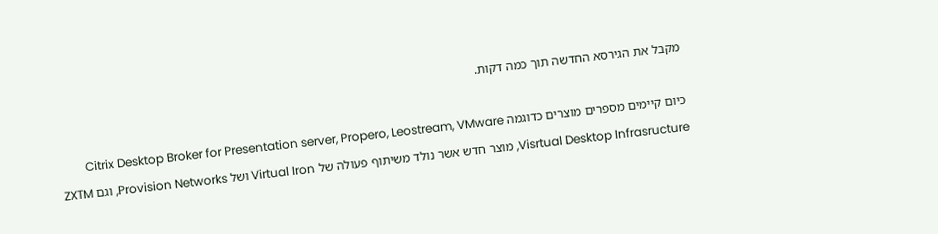מקבל את הגירסא החדשה תוך כמה דקות.

כיום קיימים מספרים מוצרים כדוגמה Citrix Desktop Broker for Presentation server, Propero, Leostream, VMware Visrtual Desktop Infrasructure, מוצר חדש אשר נולד משיתוף פעולה של Virtual Iron ושל Provision Networks, וגם ZXTM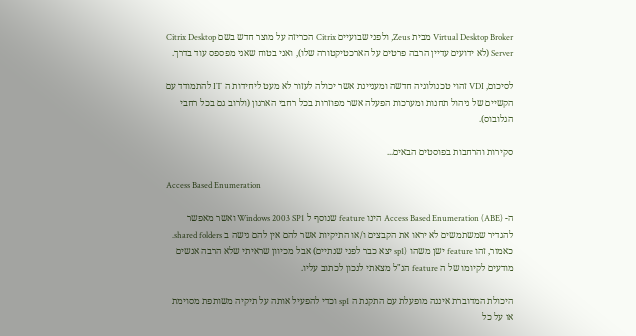Virtual Desktop Broker מבית Zeus, ולפני שבועיים Citrix הכריזה על מוצר חדש בשם Citrix Desktop Server (לא ידועים עדיין הרבה פרטים על הארכטיקטורה שלו), ואני בטוח שאני מפספס עוד בדרך.

לסיכום, VDI זהוי טכנולוגיה חדשה ומעניינת אשר יכולה לעזור לא מעט ליחידות ה IT להתמודד עם הקשיים של ניהול תחנות ומערכות הפעלה אשר מפוזרות בכל רחבי הארגון (ולרוב גם בכל רחבי הגלובוס).

סקירות והרחבות בפוסטים הבאים...

Access Based Enumeration

ה- (Access Based Enumeration (ABE הינו feature שנוסף ל Windows 2003 SP1 ואשר מאפשר להגדיר שמשתמשים לא יראו את הקבצים ו/או התיקיות אשר להם אין להם גישה ב shared folders.
כאמור, זהו feature ישן משהו (sp1 יצא כבר לפני שנתיים) אבל מכיוון שראיתי שלא הרבה אנשים מודעים לקיומו של ה feature הנ"ל מצאתי לנכון לכתוב עליו.

היכולת המדוברת איננה מופעלת עם התקנת ה sp1 וכדי להפעיל אותה על תיקיה משותפת מסוימת או על כל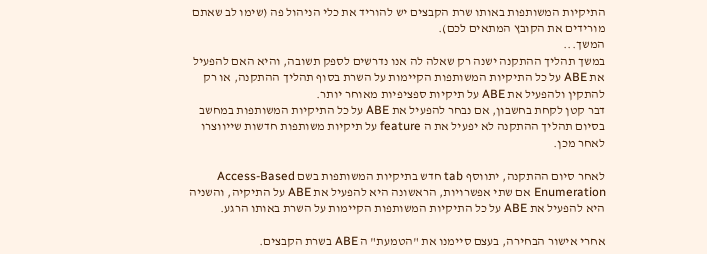התיקיות המשותפות באותו שרת הקבצים יש להוריד את כלי הניהול פה (שימו לב שאתם מורידים את הקובץ המתאים לכם).
המשך...
במשך תהליך ההתקנה ישנה רק שאלה לה אנו נדרשים לספק תשובה, והיא האם להפעיל את ABE על כל התיקיות המשותפות הקיימות על השרת בסוף תהליך ההתקנה, או רק להתקין ולהפעיל את ABE על תיקיות ספציפיות מאוחר יותר.
דבר קטן לקחת בחשבון, אם נבחר להפעיל את ABE על כל התיקיות המשותפות במחשב בסיום תהליך ההתקנה לא יפעיל את ה feature על תיקיות משותפות חדשות שייווצרו לאחר מכן.

לאחר סיום ההתקנה, יתווסף tab חדש בתיקיות המשותפות בשם Access-Based Enumeration אם שתי אפשרויות, הראשונה היא להפעיל את ABE על התיקיה, והשניה היא להפעיל את ABE על כל התיקיות המשותפות הקיימות על השרת באותו הרגע.

אחרי אישור הבחירה, בעצם סיימנו את "הטמעת" ה ABE בשרת הקבצים.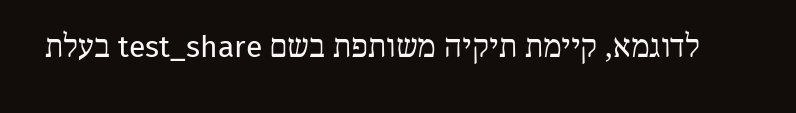לדוגמא, קיימת תיקיה משותפת בשם test_share בעלת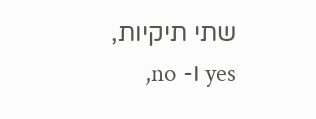שתי תיקיות, yes ו- no,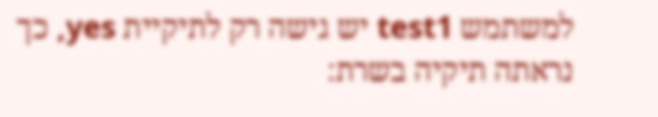למשתמש test1 יש גישה רק לתיקיית yes, כך נראתה תיקיה בשרת: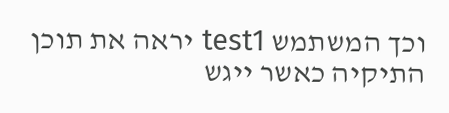וכך המשתמש test1 יראה את תוכן התיקיה כאשר ייגש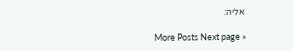אליה:

More Posts Next page »